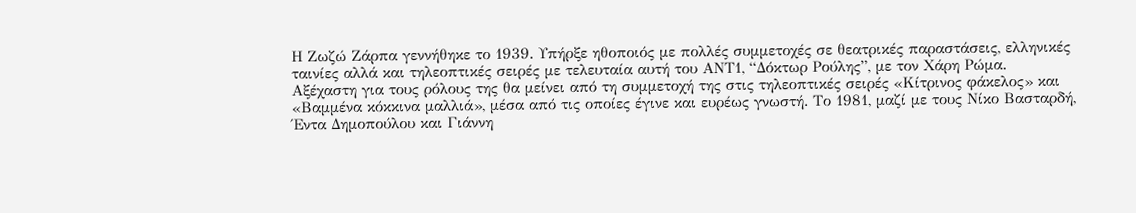Η Ζωζώ Ζάρπα γεννήθηκε το 1939. Υπήρξε ηθοποιός με πολλές συμμετοχές σε θεατρικές παραστάσεις, ελληνικές ταινίες αλλά και τηλεοπτικές σειρές με τελευταία αυτή του ΑΝΤ1, “Δόκτωρ Ρούλης”, με τον Χάρη Ρώμα.
Αξέχαστη για τους ρόλους της θα μείνει από τη συμμετοχή της στις τηλεοπτικές σειρές «Κίτρινος φάκελος» και «Βαμμένα κόκκινα μαλλιά», μέσα από τις οποίες έγινε και ευρέως γνωστή. Το 1981, μαζί με τους Νίκο Βασταρδή, Έντα Δημοπούλου και Γιάννη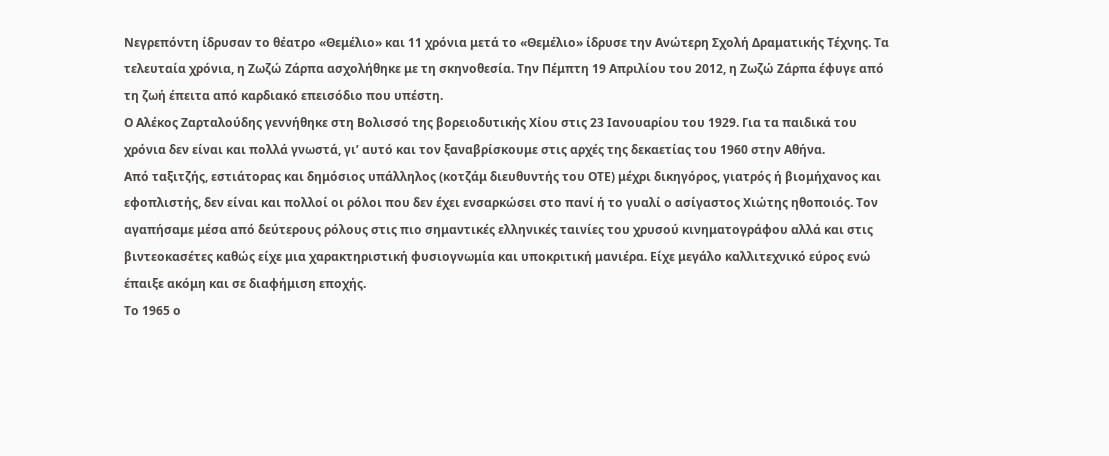Νεγρεπόντη ίδρυσαν το θέατρο «Θεμέλιο» και 11 χρόνια μετά το «Θεμέλιο» ίδρυσε την Ανώτερη Σχολή Δραματικής Τέχνης. Τα τελευταία χρόνια, η Ζωζώ Ζάρπα ασχολήθηκε με τη σκηνοθεσία. Την Πέμπτη 19 Απριλίου του 2012, η Ζωζώ Ζάρπα έφυγε από τη ζωή έπειτα από καρδιακό επεισόδιο που υπέστη.
Ο Αλέκος Ζαρταλούδης γεννήθηκε στη Βολισσό της βορειοδυτικής Χίου στις 23 Ιανουαρίου του 1929. Για τα παιδικά του χρόνια δεν είναι και πολλά γνωστά, γι’ αυτό και τον ξαναβρίσκουμε στις αρχές της δεκαετίας του 1960 στην Αθήνα.
Από ταξιτζής, εστιάτορας και δημόσιος υπάλληλος (κοτζάμ διευθυντής του ΟΤΕ) μέχρι δικηγόρος, γιατρός ή βιομήχανος και εφοπλιστής, δεν είναι και πολλοί οι ρόλοι που δεν έχει ενσαρκώσει στο πανί ή το γυαλί ο ασίγαστος Χιώτης ηθοποιός. Τον αγαπήσαμε μέσα από δεύτερους ρόλους στις πιο σημαντικές ελληνικές ταινίες του χρυσού κινηματογράφου αλλά και στις βιντεοκασέτες καθώς είχε μια χαρακτηριστική φυσιογνωμία και υποκριτική μανιέρα. Είχε μεγάλο καλλιτεχνικό εύρος ενώ έπαιξε ακόμη και σε διαφήμιση εποχής.
Το 1965 ο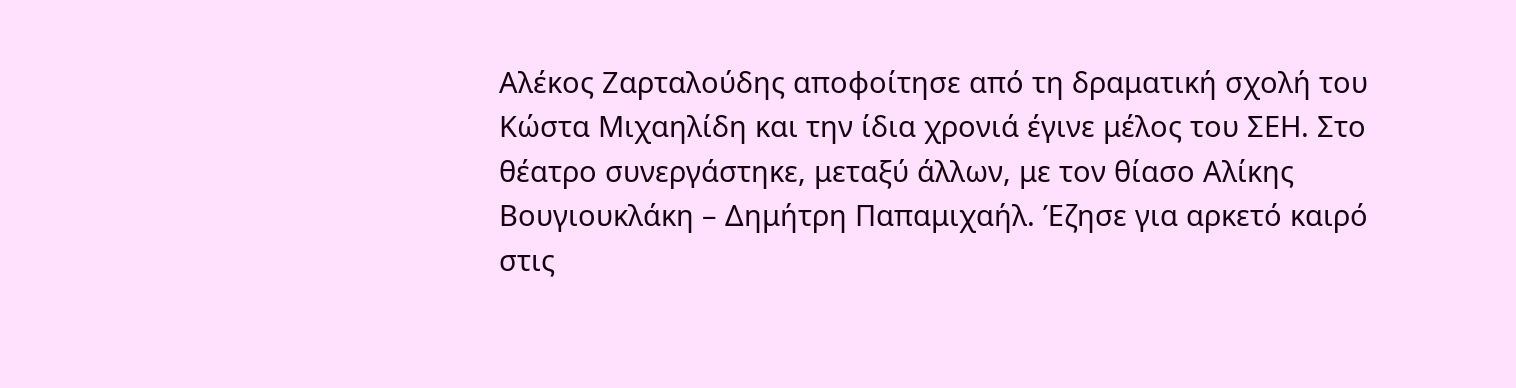Αλέκος Ζαρταλούδης αποφοίτησε από τη δραματική σχολή του Κώστα Μιχαηλίδη και την ίδια χρονιά έγινε μέλος του ΣΕΗ. Στο θέατρο συνεργάστηκε, μεταξύ άλλων, με τον θίασο Αλίκης Βουγιουκλάκη – Δημήτρη Παπαμιχαήλ. Έζησε για αρκετό καιρό στις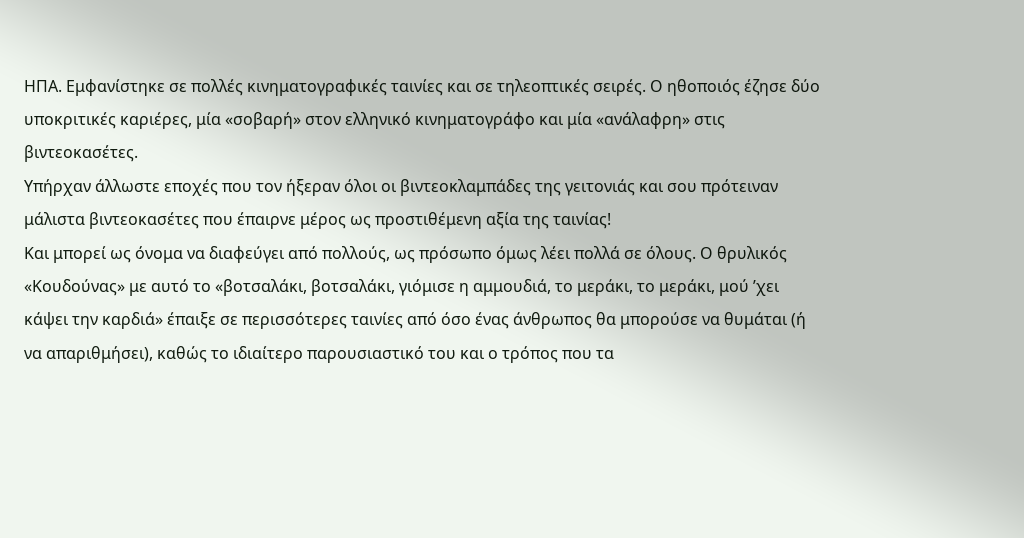ΗΠΑ. Εμφανίστηκε σε πολλές κινηματογραφικές ταινίες και σε τηλεοπτικές σειρές. Ο ηθοποιός έζησε δύο υποκριτικές καριέρες, μία «σοβαρή» στον ελληνικό κινηματογράφο και μία «ανάλαφρη» στις βιντεοκασέτες.
Υπήρχαν άλλωστε εποχές που τον ήξεραν όλοι οι βιντεοκλαμπάδες της γειτονιάς και σου πρότειναν μάλιστα βιντεοκασέτες που έπαιρνε μέρος ως προστιθέμενη αξία της ταινίας!
Και μπορεί ως όνομα να διαφεύγει από πολλούς, ως πρόσωπο όμως λέει πολλά σε όλους. Ο θρυλικός «Κουδούνας» με αυτό το «βοτσαλάκι, βοτσαλάκι, γιόμισε η αμμουδιά, το μεράκι, το μεράκι, μού ’χει κάψει την καρδιά» έπαιξε σε περισσότερες ταινίες από όσο ένας άνθρωπος θα μπορούσε να θυμάται (ή να απαριθμήσει), καθώς το ιδιαίτερο παρουσιαστικό του και ο τρόπος που τα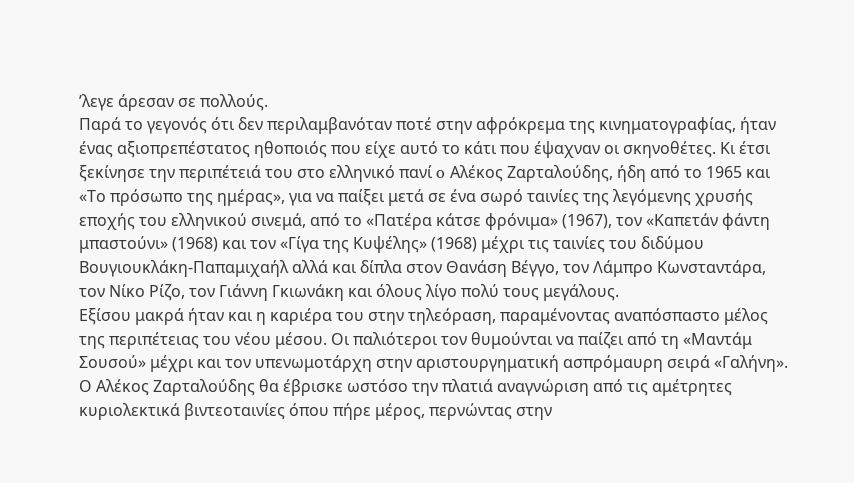’λεγε άρεσαν σε πολλούς.
Παρά το γεγονός ότι δεν περιλαμβανόταν ποτέ στην αφρόκρεμα της κινηματογραφίας, ήταν ένας αξιοπρεπέστατος ηθοποιός που είχε αυτό το κάτι που έψαχναν οι σκηνοθέτες. Κι έτσι ξεκίνησε την περιπέτειά του στο ελληνικό πανί o Αλέκος Ζαρταλούδης, ήδη από το 1965 και «Το πρόσωπο της ημέρας», για να παίξει μετά σε ένα σωρό ταινίες της λεγόμενης χρυσής εποχής του ελληνικού σινεμά, από το «Πατέρα κάτσε φρόνιμα» (1967), τον «Καπετάν φάντη μπαστούνι» (1968) και τον «Γίγα της Κυψέλης» (1968) μέχρι τις ταινίες του διδύμου Βουγιουκλάκη-Παπαμιχαήλ αλλά και δίπλα στον Θανάση Βέγγο, τον Λάμπρο Κωνσταντάρα, τον Νίκο Ρίζο, τον Γιάννη Γκιωνάκη και όλους λίγο πολύ τους μεγάλους.
Εξίσου μακρά ήταν και η καριέρα του στην τηλεόραση, παραμένοντας αναπόσπαστο μέλος της περιπέτειας του νέου μέσου. Οι παλιότεροι τον θυμούνται να παίζει από τη «Μαντάμ Σουσού» μέχρι και τον υπενωμοτάρχη στην αριστουργηματική ασπρόμαυρη σειρά «Γαλήνη».
Ο Αλέκος Ζαρταλούδης θα έβρισκε ωστόσο την πλατιά αναγνώριση από τις αμέτρητες κυριολεκτικά βιντεοταινίες όπου πήρε μέρος, περνώντας στην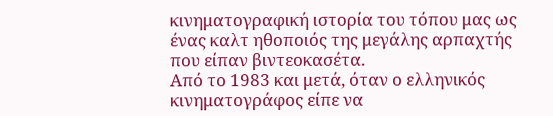κινηματογραφική ιστορία του τόπου μας ως ένας καλτ ηθοποιός της μεγάλης αρπαχτής που είπαν βιντεοκασέτα.
Από το 1983 και μετά, όταν ο ελληνικός κινηματογράφος είπε να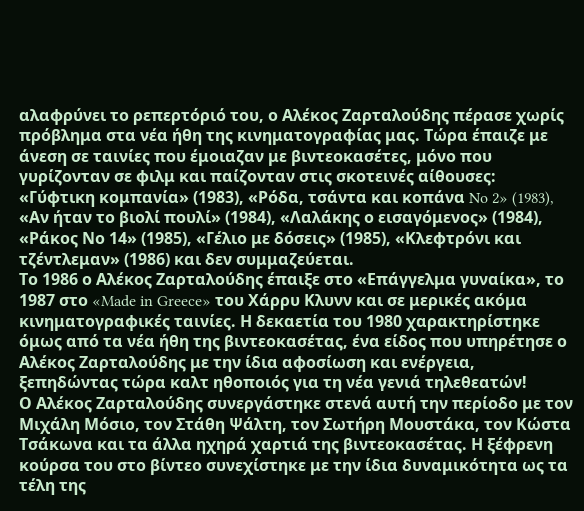αλαφρύνει το ρεπερτόριό του, ο Αλέκος Ζαρταλούδης πέρασε χωρίς πρόβλημα στα νέα ήθη της κινηματογραφίας μας. Τώρα έπαιζε με άνεση σε ταινίες που έμοιαζαν με βιντεοκασέτες, μόνο που γυρίζονταν σε φιλμ και παίζονταν στις σκοτεινές αίθουσες: «Γύφτικη κομπανία» (1983), «Ρόδα, τσάντα και κοπάνα No 2» (1983), «Αν ήταν το βιολί πουλί» (1984), «Λαλάκης ο εισαγόμενος» (1984), «Ράκος Νο 14» (1985), «Γέλιο με δόσεις» (1985), «Κλεφτρόνι και τζέντλεμαν» (1986) και δεν συμμαζεύεται.
Το 1986 ο Αλέκος Ζαρταλούδης έπαιξε στο «Επάγγελμα γυναίκα», το 1987 στο «Made in Greece» του Χάρρυ Κλυνν και σε μερικές ακόμα κινηματογραφικές ταινίες. Η δεκαετία του 1980 χαρακτηρίστηκε όμως από τα νέα ήθη της βιντεοκασέτας, ένα είδος που υπηρέτησε ο Αλέκος Ζαρταλούδης με την ίδια αφοσίωση και ενέργεια, ξεπηδώντας τώρα καλτ ηθοποιός για τη νέα γενιά τηλεθεατών!
Ο Αλέκος Ζαρταλούδης συνεργάστηκε στενά αυτή την περίοδο με τον Μιχάλη Μόσιο, τον Στάθη Ψάλτη, τον Σωτήρη Μουστάκα, τον Κώστα Τσάκωνα και τα άλλα ηχηρά χαρτιά της βιντεοκασέτας. Η ξέφρενη κούρσα του στο βίντεο συνεχίστηκε με την ίδια δυναμικότητα ως τα τέλη της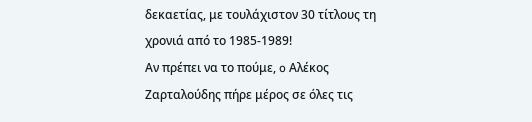δεκαετίας, με τουλάχιστον 30 τίτλους τη χρονιά από το 1985-1989!
Αν πρέπει να το πούμε, o Αλέκος Ζαρταλούδης πήρε μέρος σε όλες τις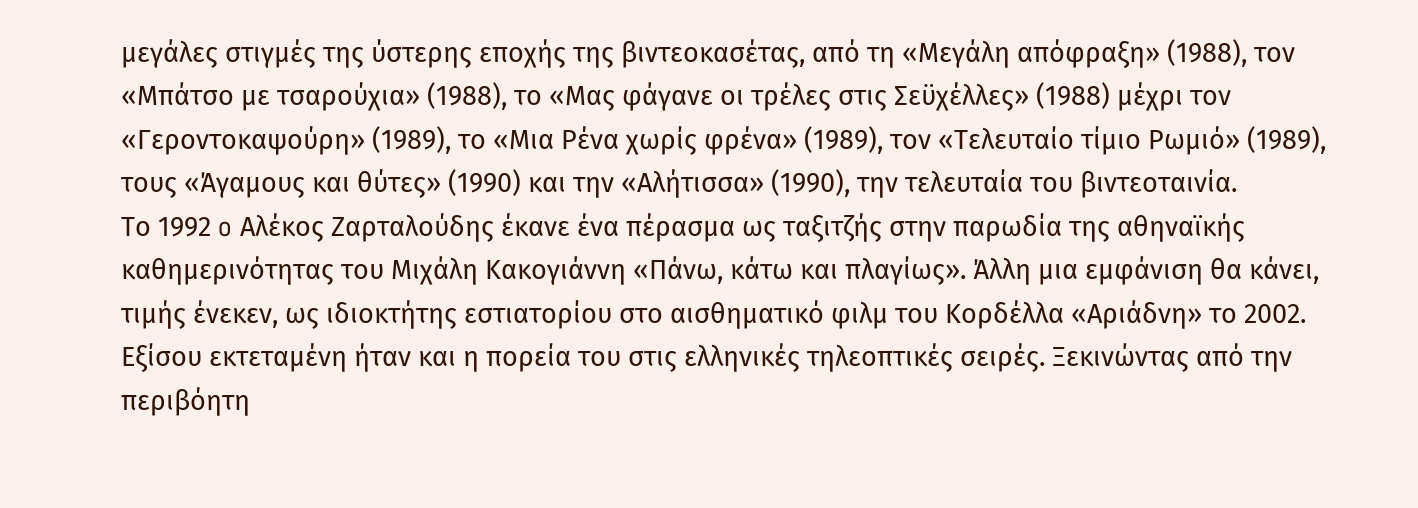μεγάλες στιγμές της ύστερης εποχής της βιντεοκασέτας, από τη «Μεγάλη απόφραξη» (1988), τον «Μπάτσο με τσαρούχια» (1988), το «Μας φάγανε οι τρέλες στις Σεϋχέλλες» (1988) μέχρι τον «Γεροντοκαψούρη» (1989), το «Μια Ρένα χωρίς φρένα» (1989), τον «Τελευταίο τίμιο Ρωμιό» (1989), τους «Άγαμους και θύτες» (1990) και την «Αλήτισσα» (1990), την τελευταία του βιντεοταινία.
Το 1992 o Αλέκος Ζαρταλούδης έκανε ένα πέρασμα ως ταξιτζής στην παρωδία της αθηναϊκής καθημερινότητας του Μιχάλη Κακογιάννη «Πάνω, κάτω και πλαγίως». Άλλη μια εμφάνιση θα κάνει, τιμής ένεκεν, ως ιδιοκτήτης εστιατορίου στο αισθηματικό φιλμ του Κορδέλλα «Αριάδνη» το 2002.
Εξίσου εκτεταμένη ήταν και η πορεία του στις ελληνικές τηλεοπτικές σειρές. Ξεκινώντας από την περιβόητη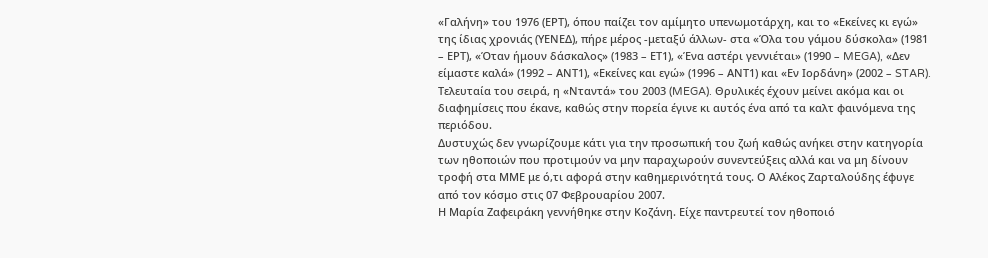«Γαλήνη» του 1976 (ΕΡΤ), όπου παίζει τον αμίμητο υπενωμοτάρχη, και το «Εκείνες κι εγώ» της ίδιας χρονιάς (ΥΕΝΕΔ), πήρε μέρος -μεταξύ άλλων- στα «Όλα του γάμου δύσκολα» (1981 – ΕΡΤ), «Όταν ήμουν δάσκαλος» (1983 – ΕΤ1), «Ένα αστέρι γεννιέται» (1990 – MEGA), «Δεν είμαστε καλά» (1992 – ΑΝΤ1), «Εκείνες και εγώ» (1996 – ΑΝΤ1) και «Εν Ιορδάνη» (2002 – STAR).
Τελευταία του σειρά, η «Νταντά» του 2003 (MEGA). Θρυλικές έχουν μείνει ακόμα και οι διαφημίσεις που έκανε, καθώς στην πορεία έγινε κι αυτός ένα από τα καλτ φαινόμενα της περιόδου.
Δυστυχώς δεν γνωρίζουμε κάτι για την προσωπική του ζωή καθώς ανήκει στην κατηγορία των ηθοποιών που προτιμούν να μην παραχωρούν συνεντεύξεις αλλά και να μη δίνουν τροφή στα ΜΜΕ με ό,τι αφορά στην καθημερινότητά τους. Ο Αλέκος Ζαρταλούδης έφυγε από τον κόσμο στις 07 Φεβρουαρίου 2007.
Η Μαρία Ζαφειράκη γεννήθηκε στην Κοζάνη. Είχε παντρευτεί τον ηθοποιό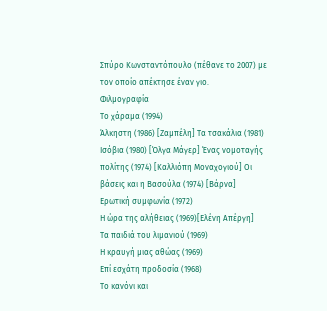Σπύρο Κωνσταντόπουλο (πέθανε το 2007) με τον οποίο απέκτησε έναν γιο.
Φιλμογραφία
Το χάραμα (1994)
Άλκηστη (1986) [Ζαμπέλη] Τα τσακάλια (1981)
Ισόβια (1980) [Όλγα Μάγερ] Ένας νομοταγής πολίτης (1974) [Καλλιόπη Μοναχογιού] Οι βάσεις και η Βασούλα (1974) [Βάρνα]
Ερωτική συμφωνία (1972)
Η ώρα της αλήθειας (1969)[Ελένη Απέργη]
Τα παιδιά του λιμανιού (1969)
Η κραυγή μιας αθώας (1969)
Επί εσχάτη προδοσία (1968)
Το κανόνι και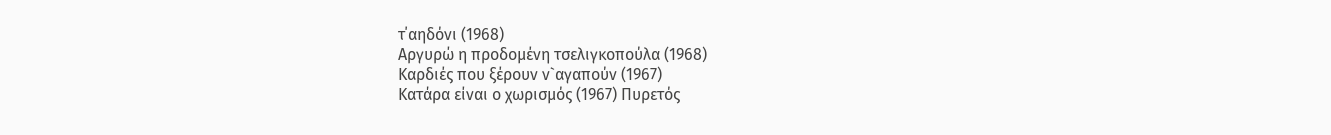τ΄αηδόνι (1968)
Αργυρώ η προδομένη τσελιγκοπούλα (1968)
Καρδιές που ξέρουν ν`αγαπούν (1967)
Κατάρα είναι ο χωρισμός (1967) Πυρετός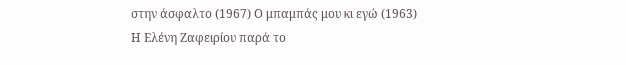στην άσφαλτο (1967) Ο μπαμπάς μου κι εγώ (1963)
Η Ελένη Ζαφειρίου παρά το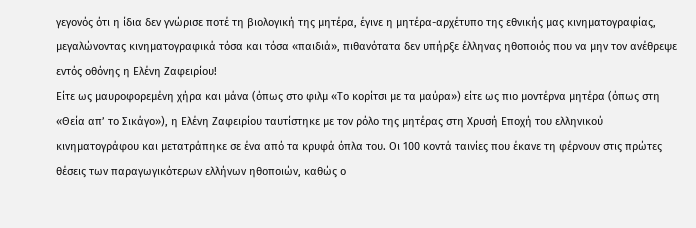γεγονός ότι η ίδια δεν γνώρισε ποτέ τη βιολογική της μητέρα, έγινε η μητέρα-αρχέτυπο της εθνικής μας κινηματογραφίας, μεγαλώνοντας κινηματογραφικά τόσα και τόσα «παιδιά», πιθανότατα δεν υπήρξε έλληνας ηθοποιός που να μην τον ανέθρεψε εντός οθόνης η Ελένη Ζαφειρίου!
Είτε ως μαυροφορεμένη χήρα και μάνα (όπως στο φιλμ «Το κορίτσι με τα μαύρα») είτε ως πιο μοντέρνα μητέρα (όπως στη «Θεία απ’ το Σικάγο»), η Ελένη Ζαφειρίου ταυτίστηκε με τον ρόλο της μητέρας στη Χρυσή Εποχή του ελληνικού κινηματογράφου και μετατράπηκε σε ένα από τα κρυφά όπλα του. Οι 100 κοντά ταινίες που έκανε τη φέρνουν στις πρώτες θέσεις των παραγωγικότερων ελλήνων ηθοποιών, καθώς ο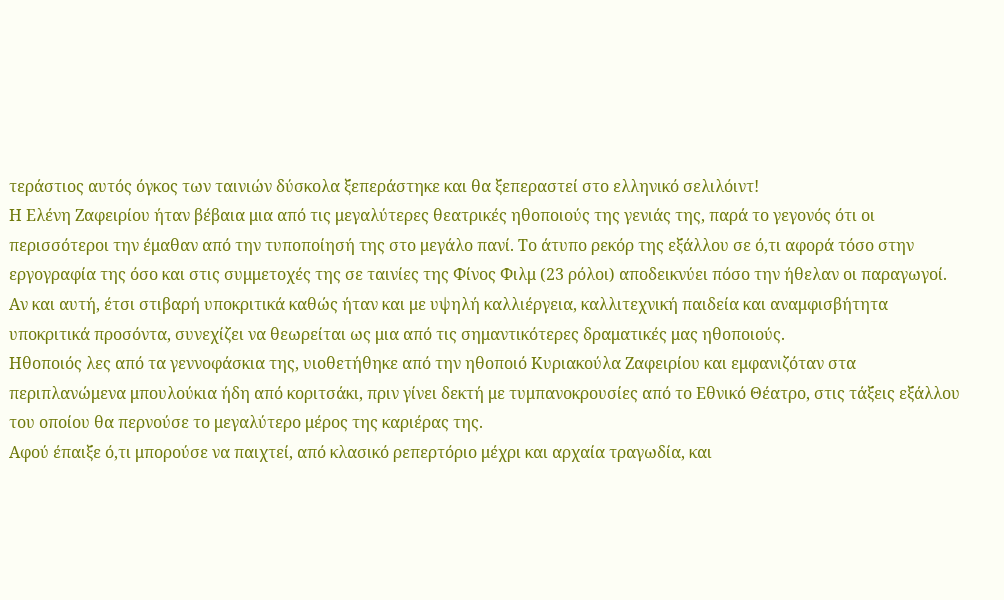τεράστιος αυτός όγκος των ταινιών δύσκολα ξεπεράστηκε και θα ξεπεραστεί στο ελληνικό σελιλόιντ!
Η Ελένη Ζαφειρίου ήταν βέβαια μια από τις μεγαλύτερες θεατρικές ηθοποιούς της γενιάς της, παρά το γεγονός ότι οι περισσότεροι την έμαθαν από την τυποποίησή της στο μεγάλο πανί. Το άτυπο ρεκόρ της εξάλλου σε ό,τι αφορά τόσο στην εργογραφία της όσο και στις συμμετοχές της σε ταινίες της Φίνος Φιλμ (23 ρόλοι) αποδεικνύει πόσο την ήθελαν οι παραγωγοί. Αν και αυτή, έτσι στιβαρή υποκριτικά καθώς ήταν και με υψηλή καλλιέργεια, καλλιτεχνική παιδεία και αναμφισβήτητα υποκριτικά προσόντα, συνεχίζει να θεωρείται ως μια από τις σημαντικότερες δραματικές μας ηθοποιούς.
Ηθοποιός λες από τα γεννοφάσκια της, υιοθετήθηκε από την ηθοποιό Κυριακούλα Ζαφειρίου και εμφανιζόταν στα περιπλανώμενα μπουλούκια ήδη από κοριτσάκι, πριν γίνει δεκτή με τυμπανοκρουσίες από το Εθνικό Θέατρο, στις τάξεις εξάλλου του οποίου θα περνούσε το μεγαλύτερο μέρος της καριέρας της.
Αφού έπαιξε ό,τι μπορούσε να παιχτεί, από κλασικό ρεπερτόριο μέχρι και αρχαία τραγωδία, και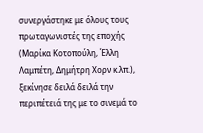συνεργάστηκε με όλους τους πρωταγωνιστές της εποχής (Μαρίκα Κοτοπούλη, Έλλη Λαμπέτη, Δημήτρη Χορν κ.λπ.), ξεκίνησε δειλά δειλά την περιπέτειά της με το σινεμά το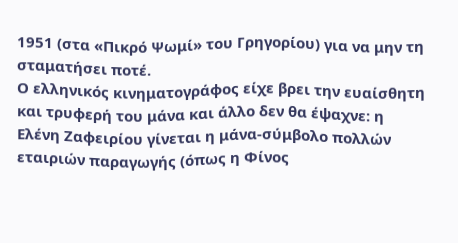1951 (στα «Πικρό Ψωμί» του Γρηγορίου) για να μην τη σταματήσει ποτέ.
Ο ελληνικός κινηματογράφος είχε βρει την ευαίσθητη και τρυφερή του μάνα και άλλο δεν θα έψαχνε: η Ελένη Ζαφειρίου γίνεται η μάνα-σύμβολο πολλών εταιριών παραγωγής (όπως η Φίνος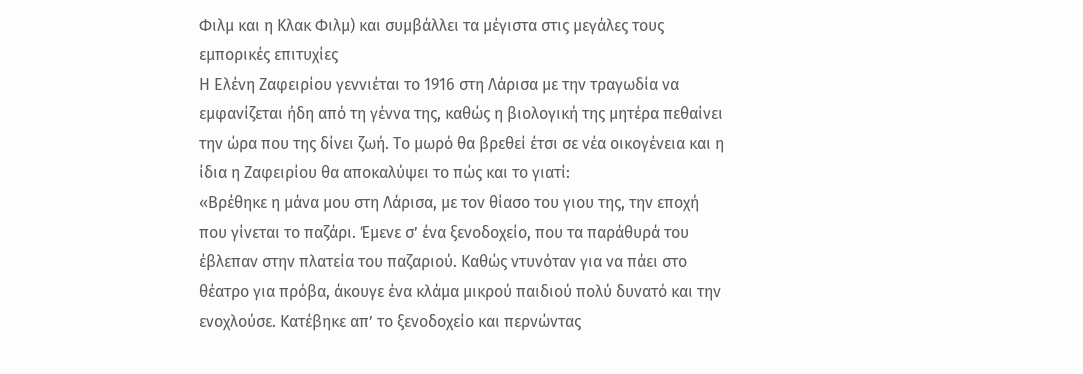Φιλμ και η Κλακ Φιλμ) και συμβάλλει τα μέγιστα στις μεγάλες τους εμπορικές επιτυχίες
Η Ελένη Ζαφειρίου γεννιέται το 1916 στη Λάρισα με την τραγωδία να εμφανίζεται ήδη από τη γέννα της, καθώς η βιολογική της μητέρα πεθαίνει την ώρα που της δίνει ζωή. Το μωρό θα βρεθεί έτσι σε νέα οικογένεια και η ίδια η Ζαφειρίου θα αποκαλύψει το πώς και το γιατί:
«Βρέθηκε η μάνα μου στη Λάρισα, με τον θίασο του γιου της, την εποχή που γίνεται το παζάρι. Έμενε σ’ ένα ξενοδοχείο, που τα παράθυρά του έβλεπαν στην πλατεία του παζαριού. Καθώς ντυνόταν για να πάει στο θέατρο για πρόβα, άκουγε ένα κλάμα μικρού παιδιού πολύ δυνατό και την ενοχλούσε. Κατέβηκε απ’ το ξενοδοχείο και περνώντας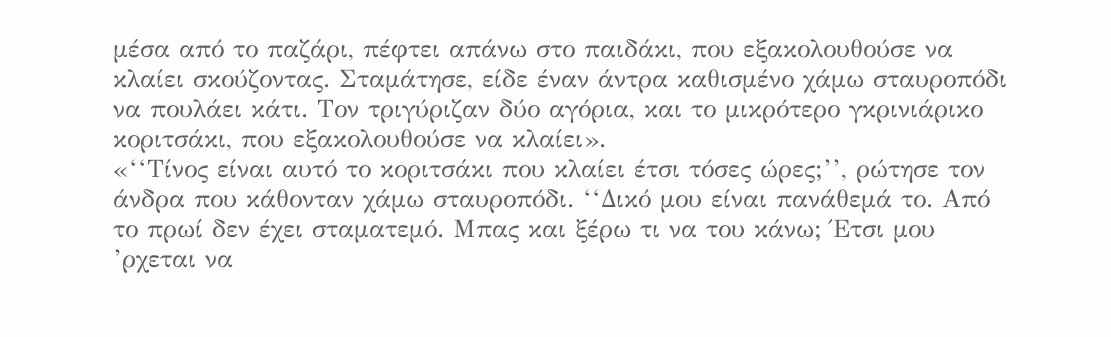μέσα από το παζάρι, πέφτει απάνω στο παιδάκι, που εξακολουθούσε να κλαίει σκούζοντας. Σταμάτησε, είδε έναν άντρα καθισμένο χάμω σταυροπόδι να πουλάει κάτι. Τον τριγύριζαν δύο αγόρια, και το μικρότερο γκρινιάρικο κοριτσάκι, που εξακολουθούσε να κλαίει».
«‘‘Τίνος είναι αυτό το κοριτσάκι που κλαίει έτσι τόσες ώρες;’’, ρώτησε τον άνδρα που κάθονταν χάμω σταυροπόδι. ‘‘Δικό μου είναι πανάθεμά το. Από το πρωί δεν έχει σταματεμό. Μπας και ξέρω τι να του κάνω; Έτσι μου ’ρχεται να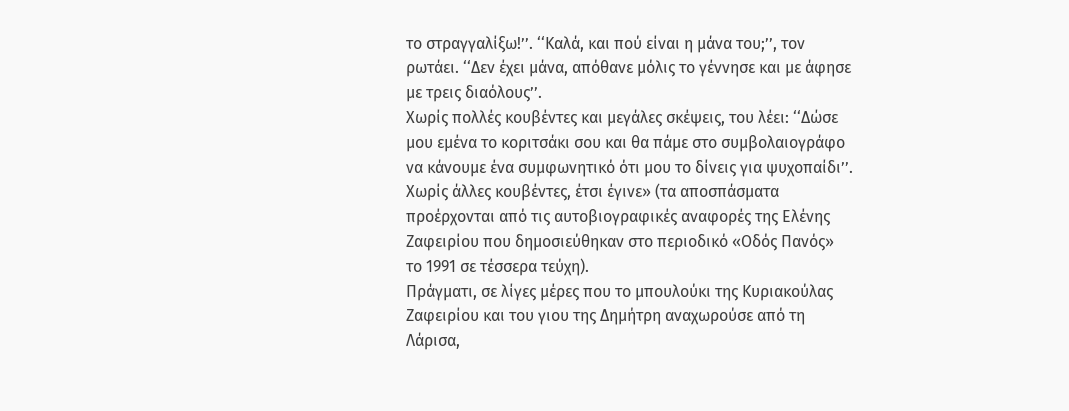το στραγγαλίξω!’’. ‘‘Καλά, και πού είναι η μάνα του;’’, τον ρωτάει. ‘‘Δεν έχει μάνα, απόθανε μόλις το γέννησε και με άφησε με τρεις διαόλους’’.
Χωρίς πολλές κουβέντες και μεγάλες σκέψεις, του λέει: ‘‘Δώσε μου εμένα το κοριτσάκι σου και θα πάμε στο συμβολαιογράφο να κάνουμε ένα συμφωνητικό ότι μου το δίνεις για ψυχοπαίδι’’. Χωρίς άλλες κουβέντες, έτσι έγινε» (τα αποσπάσματα προέρχονται από τις αυτοβιογραφικές αναφορές της Ελένης Ζαφειρίου που δημοσιεύθηκαν στο περιοδικό «Οδός Πανός» το 1991 σε τέσσερα τεύχη).
Πράγματι, σε λίγες μέρες που το μπουλούκι της Κυριακούλας Ζαφειρίου και του γιου της Δημήτρη αναχωρούσε από τη Λάρισα,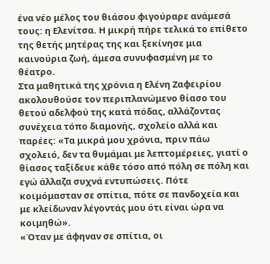ένα νέο μέλος του θιάσου φιγούραρε ανάμεσά τους: η Ελενίτσα. Η μικρή πήρε τελικά το επίθετο της θετής μητέρας της και ξεκίνησε μια καινούρια ζωή, άμεσα συνυφασμένη με το θέατρο.
Στα μαθητικά της χρόνια η Ελένη Ζαφειρίου ακολουθούσε τον περιπλανώμενο θίασο του θετού αδελφού της κατά πόδας, αλλάζοντας συνέχεια τόπο διαμονής, σχολείο αλλά και παρέες: «Τα μικρά μου χρόνια, πριν πάω σχολειό, δεν τα θυμάμαι με λεπτομέρειες, γιατί ο θίασος ταξίδευε κάθε τόσο από πόλη σε πόλη και εγώ άλλαζα συχνά εντυπώσεις. Πότε κοιμόμασταν σε σπίτια, πότε σε πανδοχεία και με κλείδωναν λέγοντάς μου ότι είναι ώρα να κοιμηθώ».
«Όταν με άφηναν σε σπίτια, οι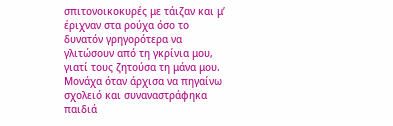σπιτονοικοκυρές με τάιζαν και μ’ έριχναν στα ρούχα όσο το δυνατόν γρηγορότερα να γλιτώσουν από τη γκρίνια μου, γιατί τους ζητούσα τη μάνα μου. Μονάχα όταν άρχισα να πηγαίνω σχολειό και συναναστράφηκα παιδιά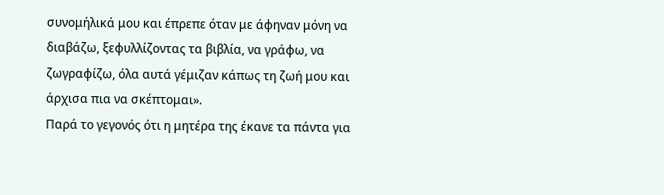συνομήλικά μου και έπρεπε όταν με άφηναν μόνη να διαβάζω, ξεφυλλίζοντας τα βιβλία, να γράφω, να ζωγραφίζω, όλα αυτά γέμιζαν κάπως τη ζωή μου και άρχισα πια να σκέπτομαι».
Παρά το γεγονός ότι η μητέρα της έκανε τα πάντα για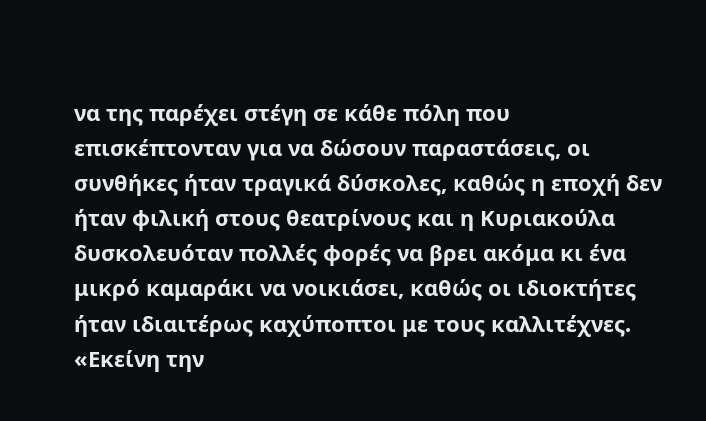να της παρέχει στέγη σε κάθε πόλη που επισκέπτονταν για να δώσουν παραστάσεις, οι συνθήκες ήταν τραγικά δύσκολες, καθώς η εποχή δεν ήταν φιλική στους θεατρίνους και η Κυριακούλα δυσκολευόταν πολλές φορές να βρει ακόμα κι ένα μικρό καμαράκι να νοικιάσει, καθώς οι ιδιοκτήτες ήταν ιδιαιτέρως καχύποπτοι με τους καλλιτέχνες.
«Εκείνη την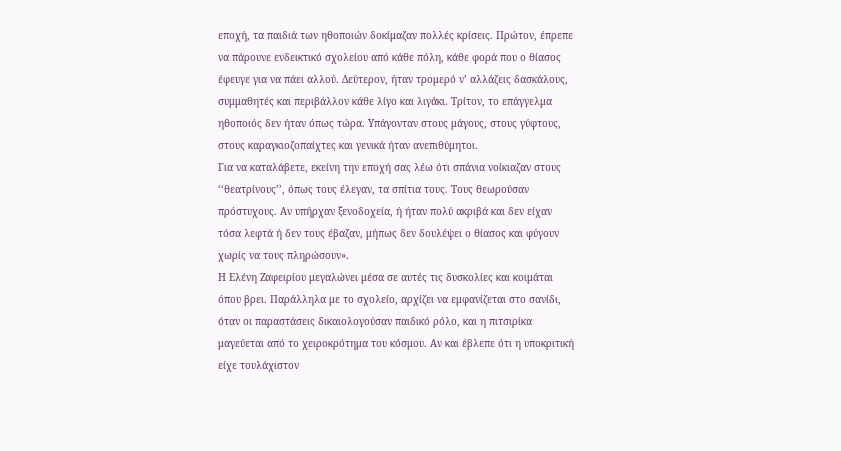εποχή, τα παιδιά των ηθοποιών δοκίμαζαν πολλές κρίσεις. Πρώτον, έπρεπε να πάρουνε ενδεικτικό σχολείου από κάθε πόλη, κάθε φορά που ο θίασος έφευγε για να πάει αλλού. Δεύτερον, ήταν τρομερό ν’ αλλάζεις δασκάλους, συμμαθητές και περιβάλλον κάθε λίγο και λιγάκι. Τρίτον, το επάγγελμα ηθοποιός δεν ήταν όπως τώρα. Υπάγονταν στους μάγους, στους γύφτους, στους καραγκιοζοπαίχτες και γενικά ήταν ανεπιθύμητοι.
Για να καταλάβετε, εκείνη την εποχή σας λέω ότι σπάνια νοίκιαζαν στους ‘‘θεατρίνους’’, όπως τους έλεγαν, τα σπίτια τους. Τους θεωρούσαν πρόστυχους. Αν υπήρχαν ξενοδοχεία, ή ήταν πολύ ακριβά και δεν είχαν τόσα λεφτά ή δεν τους έβαζαν, μήπως δεν δουλέψει ο θίασος και φύγουν χωρίς να τους πληρώσουν».
Η Ελένη Ζαφειρίου μεγαλώνει μέσα σε αυτές τις δυσκολίες και κοιμάται όπου βρει. Παράλληλα με το σχολείο, αρχίζει να εμφανίζεται στο σανίδι, όταν οι παραστάσεις δικαιολογούσαν παιδικό ρόλο, και η πιτσιρίκα μαγεύεται από το χειροκρότημα του κόσμου. Αν και έβλεπε ότι η υποκριτική είχε τουλάχιστον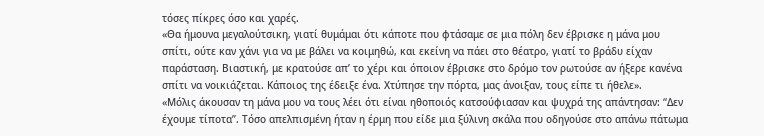τόσες πίκρες όσο και χαρές.
«Θα ήμουνα μεγαλούτσικη, γιατί θυμάμαι ότι κάποτε που φτάσαμε σε μια πόλη δεν έβρισκε η μάνα μου σπίτι, ούτε καν χάνι για να με βάλει να κοιμηθώ, και εκείνη να πάει στο θέατρο, γιατί το βράδυ είχαν παράσταση. Βιαστική, με κρατούσε απ’ το χέρι και όποιον έβρισκε στο δρόμο τον ρωτούσε αν ήξερε κανένα σπίτι να νοικιάζεται. Κάποιος της έδειξε ένα. Χτύπησε την πόρτα, μας άνοιξαν, τους είπε τι ήθελε».
«Μόλις άκουσαν τη μάνα μου να τους λέει ότι είναι ηθοποιός κατσούφιασαν και ψυχρά της απάντησαν: ‘‘Δεν έχουμε τίποτα’’. Τόσο απελπισμένη ήταν η έρμη που είδε μια ξύλινη σκάλα που οδηγούσε στο απάνω πάτωμα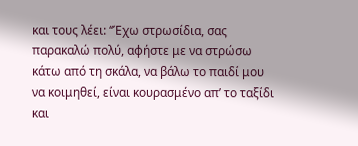και τους λέει: ‘‘Έχω στρωσίδια, σας παρακαλώ πολύ, αφήστε με να στρώσω κάτω από τη σκάλα, να βάλω το παιδί μου να κοιμηθεί, είναι κουρασμένο απ’ το ταξίδι και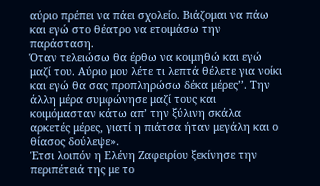αύριο πρέπει να πάει σχολείο. Βιάζομαι να πάω και εγώ στο θέατρο να ετοιμάσω την παράσταση.
Όταν τελειώσω θα έρθω να κοιμηθώ και εγώ μαζί του. Αύριο μου λέτε τι λεπτά θέλετε για νοίκι και εγώ θα σας προπληρώσω δέκα μέρες’’. Την άλλη μέρα συμφώνησε μαζί τους και κοιμόμασταν κάτω απ’ την ξύλινη σκάλα αρκετές μέρες, γιατί η πιάτσα ήταν μεγάλη και ο θίασος δούλεψε».
Έτσι λοιπόν η Ελένη Ζαφειρίου ξεκίνησε την περιπέτειά της με το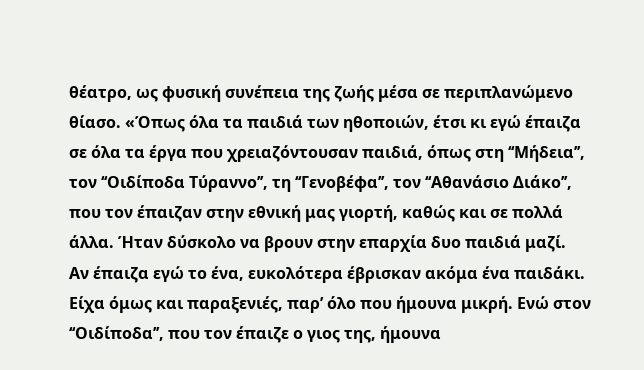θέατρο, ως φυσική συνέπεια της ζωής μέσα σε περιπλανώμενο θίασο. «Όπως όλα τα παιδιά των ηθοποιών, έτσι κι εγώ έπαιζα σε όλα τα έργα που χρειαζόντουσαν παιδιά, όπως στη ‘‘Μήδεια’’, τον ‘‘Οιδίποδα Τύραννο’’, τη ‘‘Γενοβέφα’’, τον ‘‘Αθανάσιο Διάκο’’, που τον έπαιζαν στην εθνική μας γιορτή, καθώς και σε πολλά άλλα. Ήταν δύσκολο να βρουν στην επαρχία δυο παιδιά μαζί.
Αν έπαιζα εγώ το ένα, ευκολότερα έβρισκαν ακόμα ένα παιδάκι. Είχα όμως και παραξενιές, παρ’ όλο που ήμουνα μικρή. Ενώ στον ‘‘Οιδίποδα’’, που τον έπαιζε ο γιος της, ήμουνα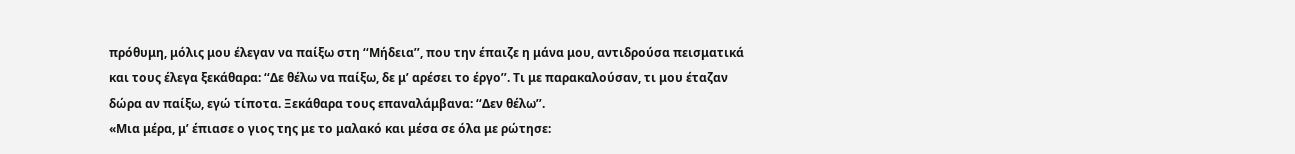πρόθυμη, μόλις μου έλεγαν να παίξω στη ‘‘Μήδεια’’, που την έπαιζε η μάνα μου, αντιδρούσα πεισματικά και τους έλεγα ξεκάθαρα: ‘‘Δε θέλω να παίξω, δε μ’ αρέσει το έργο’’. Τι με παρακαλούσαν, τι μου έταζαν δώρα αν παίξω, εγώ τίποτα. Ξεκάθαρα τους επαναλάμβανα: ‘‘Δεν θέλω’’.
«Μια μέρα, μ’ έπιασε ο γιος της με το μαλακό και μέσα σε όλα με ρώτησε: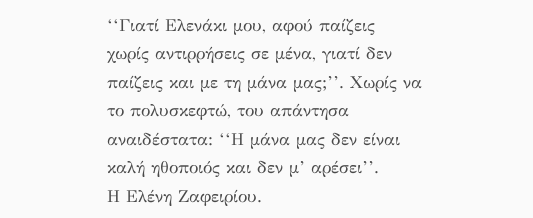‘‘Γιατί Ελενάκι μου, αφού παίζεις χωρίς αντιρρήσεις σε μένα, γιατί δεν παίζεις και με τη μάνα μας;’’. Χωρίς να το πολυσκεφτώ, του απάντησα αναιδέστατα: ‘‘Η μάνα μας δεν είναι καλή ηθοποιός και δεν μ’ αρέσει’’.
Η Ελένη Ζαφειρίου.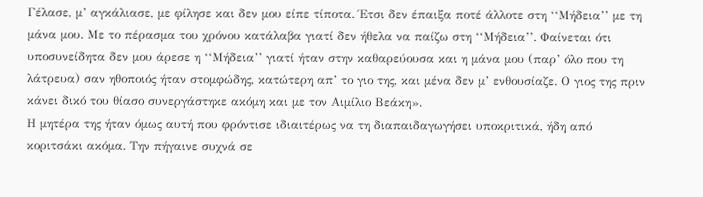Γέλασε, μ’ αγκάλιασε, με φίλησε και δεν μου είπε τίποτα. Έτσι δεν έπαιξα ποτέ άλλοτε στη ‘‘Μήδεια’’ με τη μάνα μου. Με το πέρασμα του χρόνου κατάλαβα γιατί δεν ήθελα να παίζω στη ‘‘Μήδεια’’. Φαίνεται ότι υποσυνείδητα δεν μου άρεσε η ‘‘Μήδεια’’ γιατί ήταν στην καθαρεύουσα και η μάνα μου (παρ’ όλο που τη λάτρευα) σαν ηθοποιός ήταν στομφώδης, κατώτερη απ’ το γιο της, και μένα δεν μ’ ενθουσίαζε. Ο γιος της πριν κάνει δικό του θίασο συνεργάστηκε ακόμη και με τον Αιμίλιο Βεάκη».
Η μητέρα της ήταν όμως αυτή που φρόντισε ιδιαιτέρως να τη διαπαιδαγωγήσει υποκριτικά, ήδη από κοριτσάκι ακόμα. Την πήγαινε συχνά σε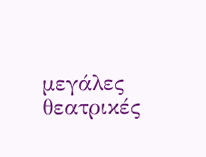μεγάλες θεατρικές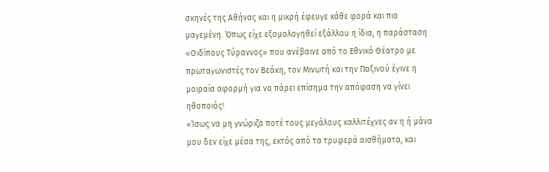σκηνές της Αθήνας και η μικρή έφευγε κάθε φορά και πιο μαγεμένη. Όπως είχε εξομολογηθεί εξάλλου η ίδια, η παράσταση «Οιδίπους Τύραννος» που ανέβαινε από το Εθνικό Θέατρο με πρωταγωνιστές τον Βεάκη, τον Μινωτή και την Παξινού έγινε η μοιραία αφορμή για να πάρει επίσημα την απόφαση να γίνει ηθοποιός!
«Ίσως να μη γνώριζα ποτέ τους μεγάλους καλλιτέχνες αν η ή μάνα μου δεν είχε μέσα της, εκτός από τα τρυφερά αισθήματα, και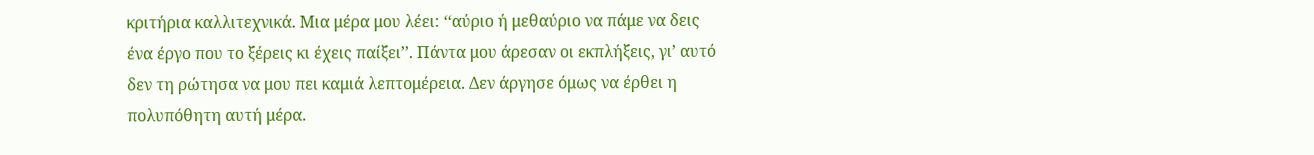κριτήρια καλλιτεχνικά. Μια μέρα μου λέει: ‘‘αύριο ή μεθαύριο να πάμε να δεις ένα έργο που το ξέρεις κι έχεις παίξει’’. Πάντα μου άρεσαν οι εκπλήξεις, γι’ αυτό δεν τη ρώτησα να μου πει καμιά λεπτομέρεια. Δεν άργησε όμως να έρθει η πολυπόθητη αυτή μέρα.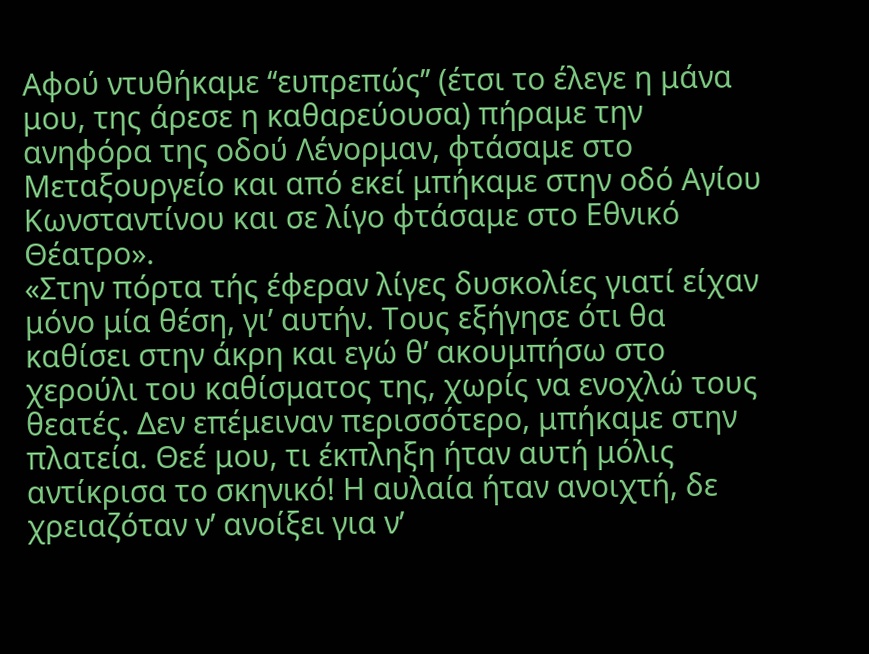Αφού ντυθήκαμε ‘‘ευπρεπώς’’ (έτσι το έλεγε η μάνα μου, της άρεσε η καθαρεύουσα) πήραμε την ανηφόρα της οδού Λένορμαν, φτάσαμε στο Μεταξουργείο και από εκεί μπήκαμε στην οδό Αγίου Κωνσταντίνου και σε λίγο φτάσαμε στο Εθνικό Θέατρο».
«Στην πόρτα τής έφεραν λίγες δυσκολίες γιατί είχαν μόνο μία θέση, γι’ αυτήν. Τους εξήγησε ότι θα καθίσει στην άκρη και εγώ θ’ ακουμπήσω στο χερούλι του καθίσματος της, χωρίς να ενοχλώ τους θεατές. Δεν επέμειναν περισσότερο, μπήκαμε στην πλατεία. Θεέ μου, τι έκπληξη ήταν αυτή μόλις αντίκρισα το σκηνικό! Η αυλαία ήταν ανοιχτή, δε χρειαζόταν ν’ ανοίξει για ν’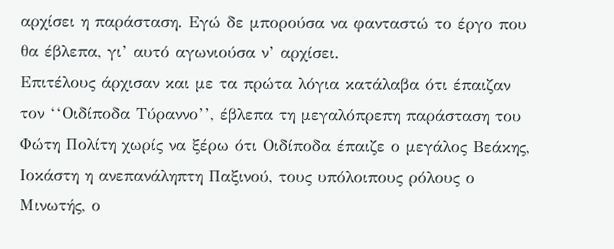αρχίσει η παράσταση. Εγώ δε μπορούσα να φανταστώ το έργο που θα έβλεπα, γι’ αυτό αγωνιούσα ν’ αρχίσει.
Επιτέλους άρχισαν και με τα πρώτα λόγια κατάλαβα ότι έπαιζαν τον ‘‘Οιδίποδα Τύραννο’’, έβλεπα τη μεγαλόπρεπη παράσταση του Φώτη Πολίτη χωρίς να ξέρω ότι Οιδίποδα έπαιζε ο μεγάλος Βεάκης, Ιοκάστη η ανεπανάληπτη Παξινού, τους υπόλοιπους ρόλους ο Μινωτής, ο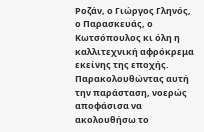Ροζάν, ο Γιώργος Γληνός, ο Παρασκευάς, ο Κωτσόπουλος κι όλη η καλλιτεχνική αφρόκρεμα εκείνης της εποχής. Παρακολουθώντας αυτή την παράσταση, νοερώς αποφάσισα να ακολουθήσω το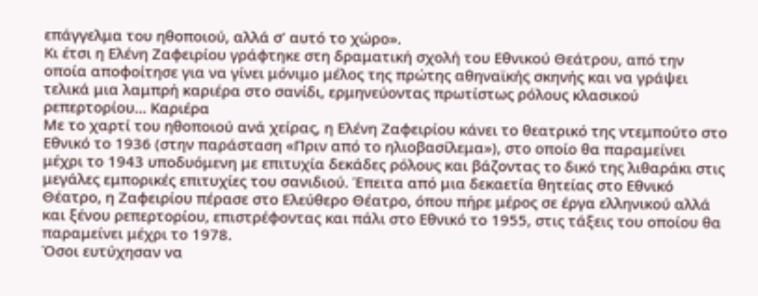επάγγελμα του ηθοποιού, αλλά σ’ αυτό το χώρο».
Κι έτσι η Ελένη Ζαφειρίου γράφτηκε στη δραματική σχολή του Εθνικού Θεάτρου, από την οποία αποφοίτησε για να γίνει μόνιμο μέλος της πρώτης αθηναϊκής σκηνής και να γράψει τελικά μια λαμπρή καριέρα στο σανίδι, ερμηνεύοντας πρωτίστως ρόλους κλασικού ρεπερτορίου… Καριέρα
Με το χαρτί του ηθοποιού ανά χείρας, η Ελένη Ζαφειρίου κάνει το θεατρικό της ντεμπούτο στο Εθνικό το 1936 (στην παράσταση «Πριν από το ηλιοβασίλεμα»), στο οποίο θα παραμείνει μέχρι το 1943 υποδυόμενη με επιτυχία δεκάδες ρόλους και βάζοντας το δικό της λιθαράκι στις μεγάλες εμπορικές επιτυχίες του σανιδιού. Έπειτα από μια δεκαετία θητείας στο Εθνικό Θέατρο, η Ζαφειρίου πέρασε στο Ελεύθερο Θέατρο, όπου πήρε μέρος σε έργα ελληνικού αλλά και ξένου ρεπερτορίου, επιστρέφοντας και πάλι στο Εθνικό το 1955, στις τάξεις του οποίου θα παραμείνει μέχρι το 1978.
Όσοι ευτύχησαν να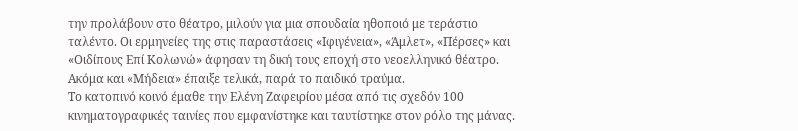την προλάβουν στο θέατρο, μιλούν για μια σπουδαία ηθοποιό με τεράστιο ταλέντο. Οι ερμηνείες της στις παραστάσεις «Ιφιγένεια», «Άμλετ», «Πέρσες» και «Οιδίπους Επί Κολωνώ» άφησαν τη δική τους εποχή στο νεοελληνικό θέατρο. Ακόμα και «Μήδεια» έπαιξε τελικά, παρά το παιδικό τραύμα.
Το κατοπινό κοινό έμαθε την Ελένη Ζαφειρίου μέσα από τις σχεδόν 100 κινηματογραφικές ταινίες που εμφανίστηκε και ταυτίστηκε στον ρόλο της μάνας.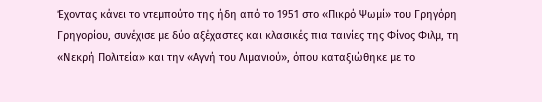Έχοντας κάνει το ντεμπούτο της ήδη από το 1951 στο «Πικρό Ψωμί» του Γρηγόρη Γρηγορίου, συνέχισε με δύο αξέχαστες και κλασικές πια ταινίες της Φίνος Φιλμ, τη «Νεκρή Πολιτεία» και την «Αγνή του Λιμανιού», όπου καταξιώθηκε με το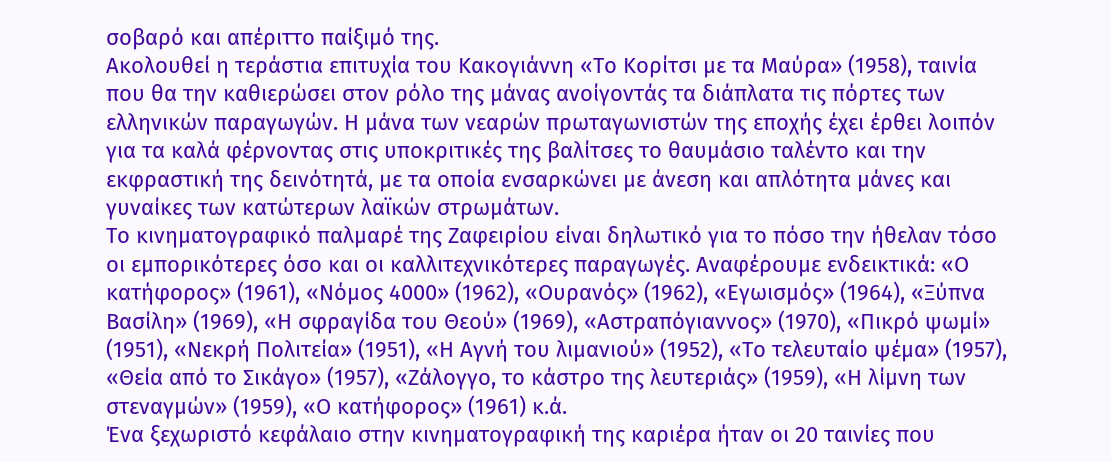σοβαρό και απέριττο παίξιμό της.
Ακολουθεί η τεράστια επιτυχία του Κακογιάννη «Το Κορίτσι με τα Μαύρα» (1958), ταινία που θα την καθιερώσει στον ρόλο της μάνας ανοίγοντάς τα διάπλατα τις πόρτες των ελληνικών παραγωγών. Η μάνα των νεαρών πρωταγωνιστών της εποχής έχει έρθει λοιπόν για τα καλά φέρνοντας στις υποκριτικές της βαλίτσες το θαυμάσιο ταλέντο και την εκφραστική της δεινότητά, με τα οποία ενσαρκώνει με άνεση και απλότητα μάνες και γυναίκες των κατώτερων λαϊκών στρωμάτων.
Το κινηματογραφικό παλμαρέ της Ζαφειρίου είναι δηλωτικό για το πόσο την ήθελαν τόσο οι εμπορικότερες όσο και οι καλλιτεχνικότερες παραγωγές. Αναφέρουμε ενδεικτικά: «Ο κατήφορος» (1961), «Νόμος 4000» (1962), «Ουρανός» (1962), «Εγωισμός» (1964), «Ξύπνα Βασίλη» (1969), «Η σφραγίδα του Θεού» (1969), «Αστραπόγιαννος» (1970), «Πικρό ψωμί» (1951), «Νεκρή Πολιτεία» (1951), «Η Αγνή του λιμανιού» (1952), «Το τελευταίο ψέμα» (1957), «Θεία από το Σικάγο» (1957), «Ζάλογγο, το κάστρο της λευτεριάς» (1959), «Η λίμνη των στεναγμών» (1959), «Ο κατήφορος» (1961) κ.ά.
Ένα ξεχωριστό κεφάλαιο στην κινηματογραφική της καριέρα ήταν οι 20 ταινίες που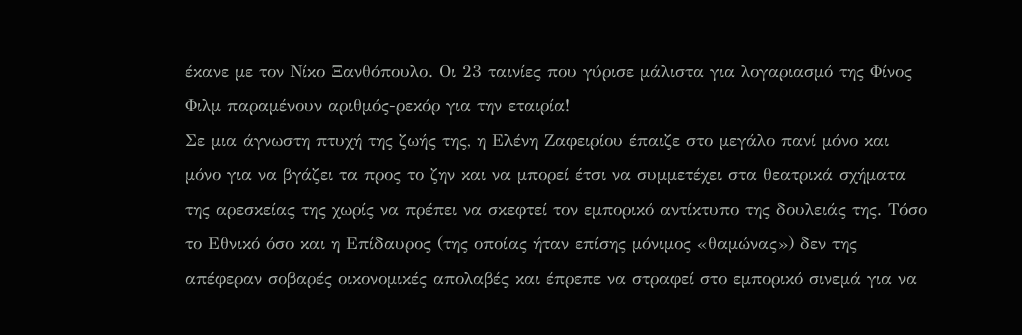έκανε με τον Νίκο Ξανθόπουλο. Οι 23 ταινίες που γύρισε μάλιστα για λογαριασμό της Φίνος Φιλμ παραμένουν αριθμός-ρεκόρ για την εταιρία!
Σε μια άγνωστη πτυχή της ζωής της, η Ελένη Ζαφειρίου έπαιζε στο μεγάλο πανί μόνο και μόνο για να βγάζει τα προς το ζην και να μπορεί έτσι να συμμετέχει στα θεατρικά σχήματα της αρεσκείας της χωρίς να πρέπει να σκεφτεί τον εμπορικό αντίκτυπο της δουλειάς της. Τόσο το Εθνικό όσο και η Επίδαυρος (της οποίας ήταν επίσης μόνιμος «θαμώνας») δεν της απέφεραν σοβαρές οικονομικές απολαβές και έπρεπε να στραφεί στο εμπορικό σινεμά για να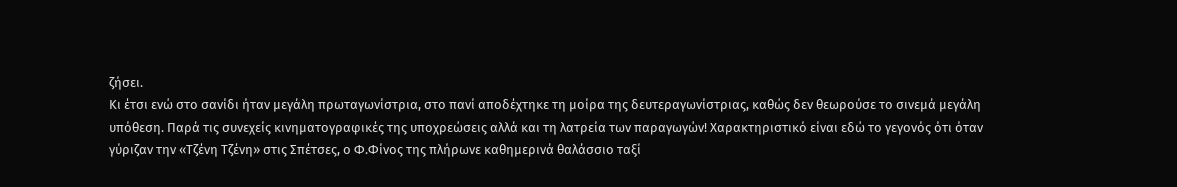ζήσει.
Κι έτσι ενώ στο σανίδι ήταν μεγάλη πρωταγωνίστρια, στο πανί αποδέχτηκε τη μοίρα της δευτεραγωνίστριας, καθώς δεν θεωρούσε το σινεμά μεγάλη υπόθεση. Παρά τις συνεχείς κινηματογραφικές της υποχρεώσεις αλλά και τη λατρεία των παραγωγών! Χαρακτηριστικό είναι εδώ το γεγονός ότι όταν γύριζαν την «Τζένη Τζένη» στις Σπέτσες, ο Φ.Φίνος της πλήρωνε καθημερινά θαλάσσιο ταξί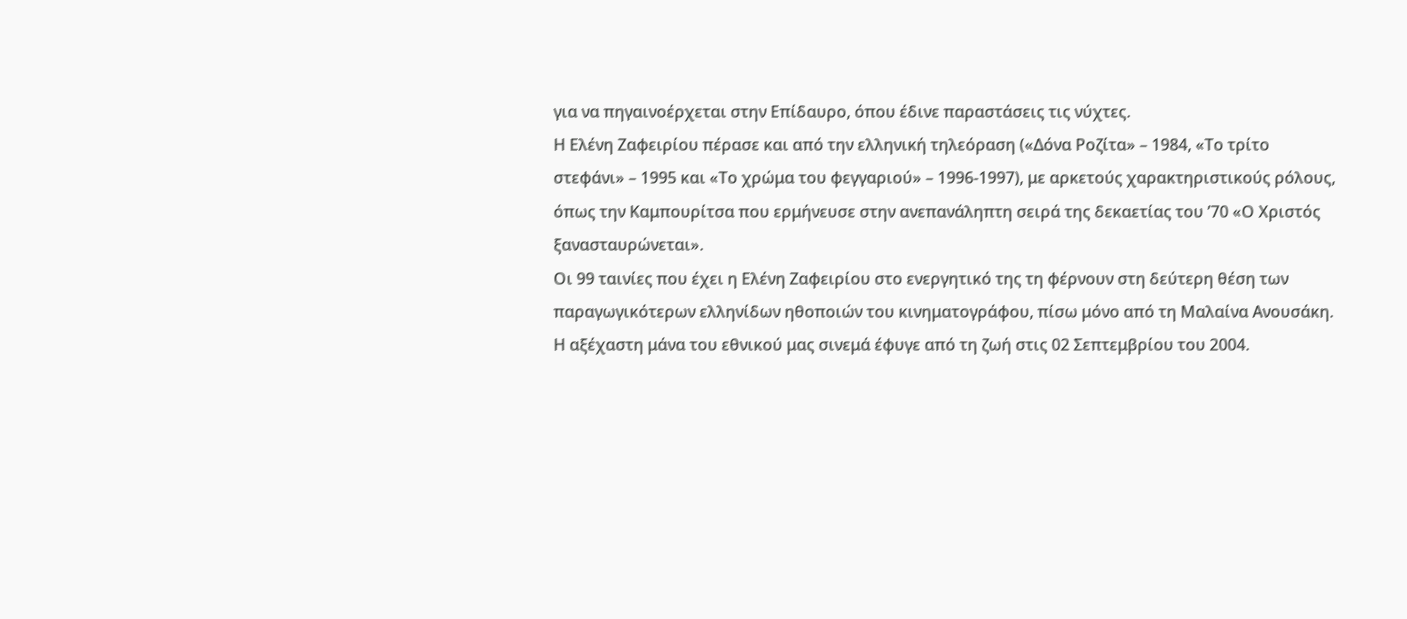για να πηγαινοέρχεται στην Επίδαυρο, όπου έδινε παραστάσεις τις νύχτες.
Η Ελένη Ζαφειρίου πέρασε και από την ελληνική τηλεόραση («Δόνα Ροζίτα» – 1984, «Το τρίτο στεφάνι» – 1995 και «Το χρώμα του φεγγαριού» – 1996-1997), με αρκετούς χαρακτηριστικούς ρόλους, όπως την Καμπουρίτσα που ερμήνευσε στην ανεπανάληπτη σειρά της δεκαετίας του ’70 «Ο Χριστός ξανασταυρώνεται».
Οι 99 ταινίες που έχει η Ελένη Ζαφειρίου στο ενεργητικό της τη φέρνουν στη δεύτερη θέση των παραγωγικότερων ελληνίδων ηθοποιών του κινηματογράφου, πίσω μόνο από τη Μαλαίνα Ανουσάκη.
Η αξέχαστη μάνα του εθνικού μας σινεμά έφυγε από τη ζωή στις 02 Σεπτεμβρίου του 2004.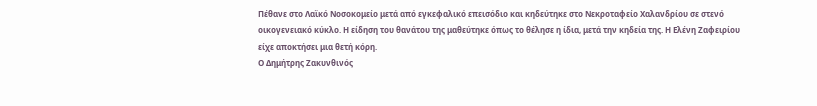Πέθανε στο Λαϊκό Νοσοκομείο μετά από εγκεφαλικό επεισόδιο και κηδεύτηκε στο Νεκροταφείο Χαλανδρίου σε στενό οικογενειακό κύκλο. Η είδηση του θανάτου της μαθεύτηκε όπως το θέλησε η ίδια, μετά την κηδεία της. Η Ελένη Ζαφειρίου είχε αποκτήσει μια θετή κόρη.
Ο Δημήτρης Ζακυνθινός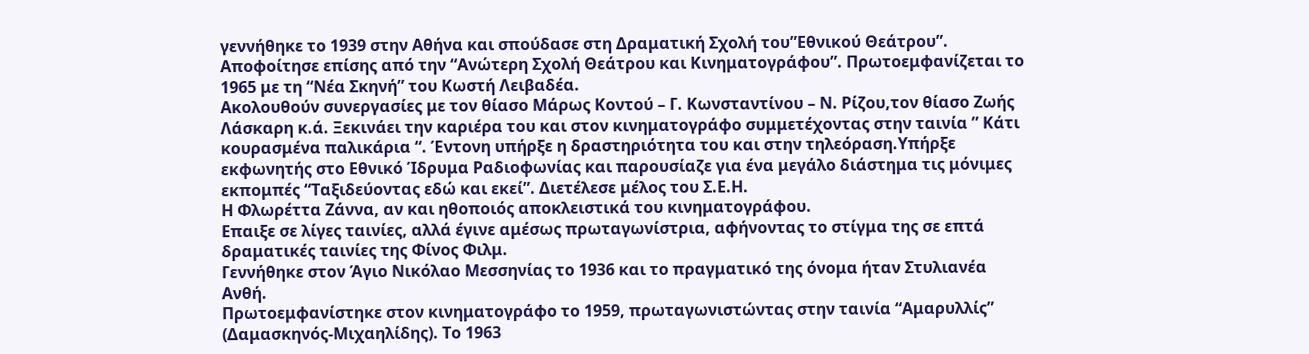γεννήθηκε το 1939 στην Αθήνα και σπούδασε στη Δραματική Σχολή του”Εθνικού Θεάτρου”. Αποφοίτησε επίσης από την “Ανώτερη Σχολή Θεάτρου και Κινηματογράφου”. Πρωτοεμφανίζεται το 1965 με τη “Νέα Σκηνή” του Κωστή Λειβαδέα.
Ακολουθούν συνεργασίες με τον θίασο Μάρως Κοντού – Γ. Κωνσταντίνου – Ν. Ρίζου,τον θίασο Ζωής Λάσκαρη κ.ά. Ξεκινάει την καριέρα του και στον κινηματογράφο συμμετέχοντας στην ταινία ” Κάτι κουρασμένα παλικάρια “. Έντονη υπήρξε η δραστηριότητα του και στην τηλεόραση.Υπήρξε εκφωνητής στο Εθνικό Ίδρυμα Ραδιοφωνίας και παρουσίαζε για ένα μεγάλο διάστημα τις μόνιμες εκπομπές “Ταξιδεύοντας εδώ και εκεί”. Διετέλεσε μέλος του Σ.Ε.Η.
Η Φλωρέττα Ζάννα, αν και ηθοποιός αποκλειστικά του κινηματογράφου.
Επαιξε σε λίγες ταινίες, αλλά έγινε αμέσως πρωταγωνίστρια, αφήνοντας το στίγμα της σε επτά δραματικές ταινίες της Φίνος Φιλμ.
Γεννήθηκε στον Άγιο Νικόλαο Μεσσηνίας το 1936 και το πραγματικό της όνομα ήταν Στυλιανέα Ανθή.
Πρωτοεμφανίστηκε στον κινηματογράφο το 1959, πρωταγωνιστώντας στην ταινία “Αμαρυλλίς” (Δαμασκηνός-Μιχαηλίδης). Το 1963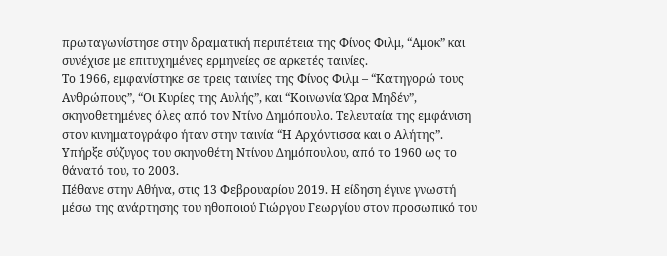πρωταγωνίστησε στην δραματική περιπέτεια της Φίνος Φιλμ, “Αμοκ” και συνέχισε με επιτυχημένες ερμηνείες σε αρκετές ταινίες.
Το 1966, εμφανίστηκε σε τρεις ταινίες της Φίνος Φιλμ – “Κατηγορώ τους Ανθρώπους”, “Οι Κυρίες της Αυλής”, και “Κοινωνία Ώρα Μηδέν”, σκηνοθετημένες όλες από τον Ντίνο Δημόπουλο. Τελευταία της εμφάνιση στον κινηματογράφο ήταν στην ταινία “Η Αρχόντισσα και ο Αλήτης”.
Υπήρξε σύζυγος του σκηνοθέτη Ντίνου Δημόπουλου, από το 1960 ως το θάνατό του, το 2003.
Πέθανε στην Αθήνα, στις 13 Φεβρουαρίου 2019. Η είδηση έγινε γνωστή μέσω της ανάρτησης του ηθοποιού Γιώργου Γεωργίου στον προσωπικό του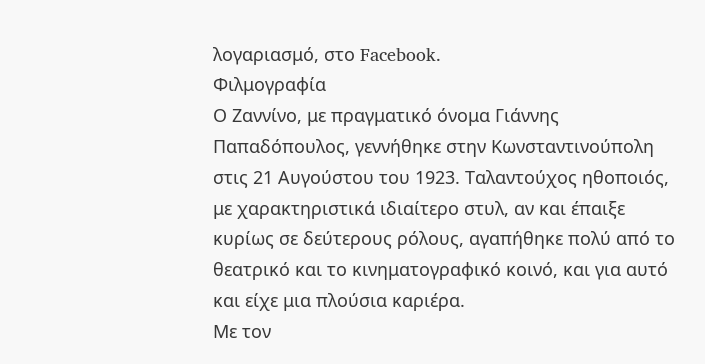λογαριασμό, στο Facebook.
Φιλμογραφία
Ο Ζαννίνο, με πραγματικό όνομα Γιάννης Παπαδόπουλος, γεννήθηκε στην Κωνσταντινούπολη στις 21 Αυγούστου του 1923. Ταλαντούχος ηθοποιός, με χαρακτηριστικά ιδιαίτερο στυλ, αν και έπαιξε κυρίως σε δεύτερους ρόλους, αγαπήθηκε πολύ από το θεατρικό και το κινηματογραφικό κοινό, και για αυτό και είχε μια πλούσια καριέρα.
Με τον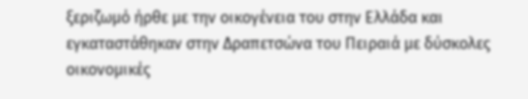ξεριζωμό ήρθε με την οικογένεια του στην Ελλάδα και εγκαταστάθηκαν στην Δραπετσώνα του Πειραιά με δύσκολες οικονομικές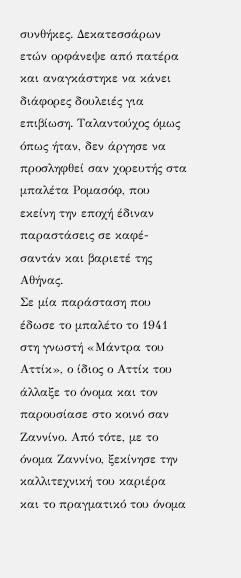συνθήκες. Δεκατεσσάρων ετών ορφάνεψε από πατέρα και αναγκάστηκε να κάνει διάφορες δουλειές για επιβίωση. Ταλαντούχος όμως όπως ήταν, δεν άργησε να προσληφθεί σαν χορευτής στα μπαλέτα Ρομασόφ, που εκείνη την εποχή έδιναν παραστάσεις σε καφέ-σαντάν και βαριετέ της Αθήνας.
Σε μία παράσταση που έδωσε το μπαλέτο το 1941 στη γνωστή «Μάντρα του Αττίκ», ο ίδιος ο Αττίκ του άλλαξε το όνομα και τον παρουσίασε στο κοινό σαν Ζαννίνο. Από τότε, με το όνομα Ζαννίνο, ξεκίνησε την καλλιτεχνική του καριέρα και το πραγματικό του όνομα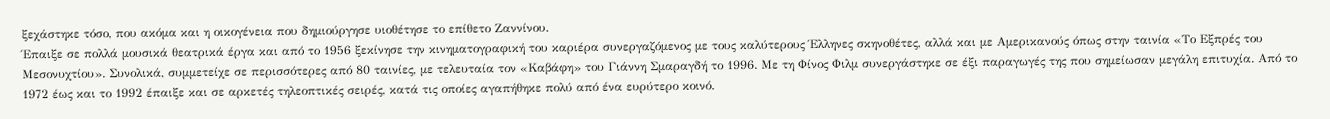ξεχάστηκε τόσο, που ακόμα και η οικογένεια που δημιούργησε υιοθέτησε το επίθετο Ζαννίνου.
Έπαιξε σε πολλά μουσικά θεατρικά έργα και από το 1956 ξεκίνησε την κινηματογραφική του καριέρα συνεργαζόμενος με τους καλύτερους Έλληνες σκηνοθέτες, αλλά και με Αμερικανούς όπως στην ταινία «Το Εξπρές του Μεσονυχτίου». Συνολικά, συμμετείχε σε περισσότερες από 80 ταινίες, με τελευταία τον «Καβάφη» του Γιάννη Σμαραγδή το 1996. Με τη Φίνος Φιλμ συνεργάστηκε σε έξι παραγωγές της που σημείωσαν μεγάλη επιτυχία. Από το 1972 έως και το 1992 έπαιξε και σε αρκετές τηλεοπτικές σειρές, κατά τις οποίες αγαπήθηκε πολύ από ένα ευρύτερο κοινό.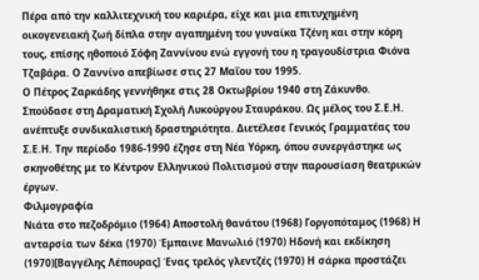Πέρα από την καλλιτεχνική του καριέρα, είχε και μια επιτυχημένη οικογενειακή ζωή δίπλα στην αγαπημένη του γυναίκα Τζένη και στην κόρη τους, επίσης ηθοποιό Σόφη Ζαννίνου ενώ εγγονή του η τραγουδίστρια Φιόνα Τζαβάρα. Ο Ζαννίνο απεβίωσε στις 27 Μαΐου του 1995.
Ο Πέτρος Ζαρκάδης γεννήθηκε στις 28 Οκτωβρίου 1940 στη Ζάκυνθο. Σπούδασε στη Δραματική Σχολή Λυκούργου Σταυράκου. Ως μέλος του Σ.Ε.Η. ανέπτυξε συνδικαλιστική δραστηριότητα. Διετέλεσε Γενικός Γραμματέας του Σ.Ε.Η. Την περίοδο 1986-1990 έζησε στη Νέα Υόρκη, όπου συνεργάστηκε ως σκηνοθέτης με το Κέντρον Ελληνικού Πολιτισμού στην παρουσίαση θεατρικών έργων.
Φιλμογραφία
Νιάτα στο πεζοδρόμιο (1964) Αποστολή θανάτου (1968) Γοργοπόταμος (1968) Η ανταρσία των δέκα (1970) Έμπαινε Μανωλιό (1970) Ηδονή και εκδίκηση (1970)[Βαγγέλης Λέπουρας] Ένας τρελός γλεντζές (1970) Η σάρκα προστάζει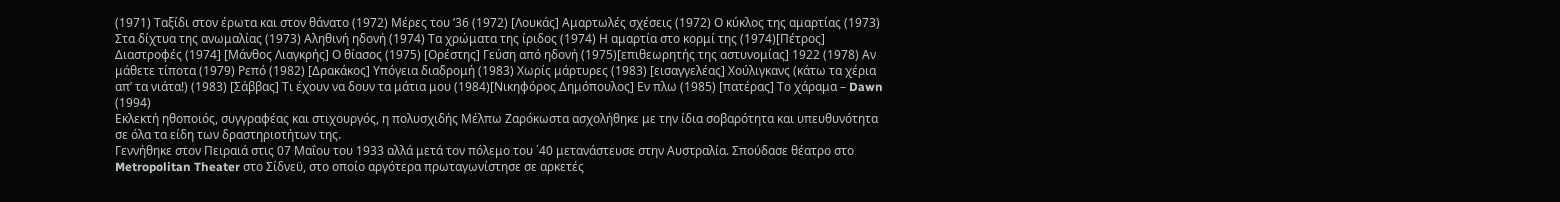(1971) Ταξίδι στον έρωτα και στον θάνατο (1972) Μέρες του ’36 (1972) [Λουκάς] Αμαρτωλές σχέσεις (1972) Ο κύκλος της αμαρτίας (1973) Στα δίχτυα της ανωμαλίας (1973) Αληθινή ηδονή (1974) Τα χρώματα της ίριδος (1974) Η αμαρτία στο κορμί της (1974)[Πέτρος] Διαστροφές (1974] [Μάνθος Λιαγκρής] Ο θίασος (1975) [Ορέστης] Γεύση από ηδονή (1975)[επιθεωρητής της αστυνομίας] 1922 (1978) Αν μάθετε τίποτα (1979) Ρεπό (1982) [Δρακάκος] Υπόγεια διαδρομή (1983) Χωρίς μάρτυρες (1983) [εισαγγελέας] Χούλιγκανς (κάτω τα χέρια απ’ τα νιάτα!) (1983) [Σάββας] Τι έχουν να δουν τα μάτια μου (1984)[Νικηφόρος Δημόπουλος] Εν πλω (1985) [πατέρας] Το χάραμα – Dawn (1994)
Εκλεκτή ηθοποιός, συγγραφέας και στιχουργός, η πολυσχιδής Μέλπω Ζαρόκωστα ασχολήθηκε με την ίδια σοβαρότητα και υπευθυνότητα σε όλα τα είδη των δραστηριοτήτων της.
Γεννήθηκε στον Πειραιά στις 07 Μαΐου του 1933 αλλά μετά τον πόλεμο του ΄40 μετανάστευσε στην Αυστραλία. Σπούδασε θέατρο στο Metropolitan Theater στο Σίδνεϋ, στο οποίο αργότερα πρωταγωνίστησε σε αρκετές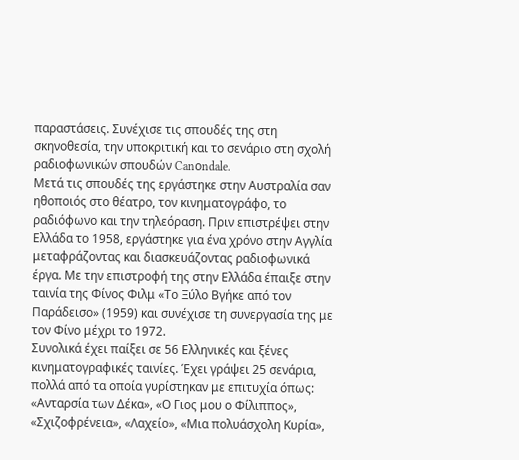παραστάσεις. Συνέχισε τις σπουδές της στη σκηνοθεσία, την υποκριτική και το σενάριο στη σχολή ραδιοφωνικών σπουδών Canοndale.
Μετά τις σπουδές της εργάστηκε στην Αυστραλία σαν ηθοποιός στο θέατρο, τον κινηματογράφο, το ραδιόφωνο και την τηλεόραση. Πριν επιστρέψει στην Ελλάδα το 1958, εργάστηκε για ένα χρόνο στην Αγγλία μεταφράζοντας και διασκευάζοντας ραδιοφωνικά έργα. Με την επιστροφή της στην Ελλάδα έπαιξε στην ταινία της Φίνος Φιλμ «Το Ξύλο Βγήκε από τον Παράδεισο» (1959) και συνέχισε τη συνεργασία της με τον Φίνο μέχρι το 1972.
Συνολικά έχει παίξει σε 56 Ελληνικές και ξένες κινηματογραφικές ταινίες. Έχει γράψει 25 σενάρια, πολλά από τα οποία γυρίστηκαν με επιτυχία όπως: «Ανταρσία των Δέκα», «Ο Γιος μου ο Φίλιππος», «Σχιζοφρένεια», «Λαχείο», «Μια πολυάσχολη Κυρία»,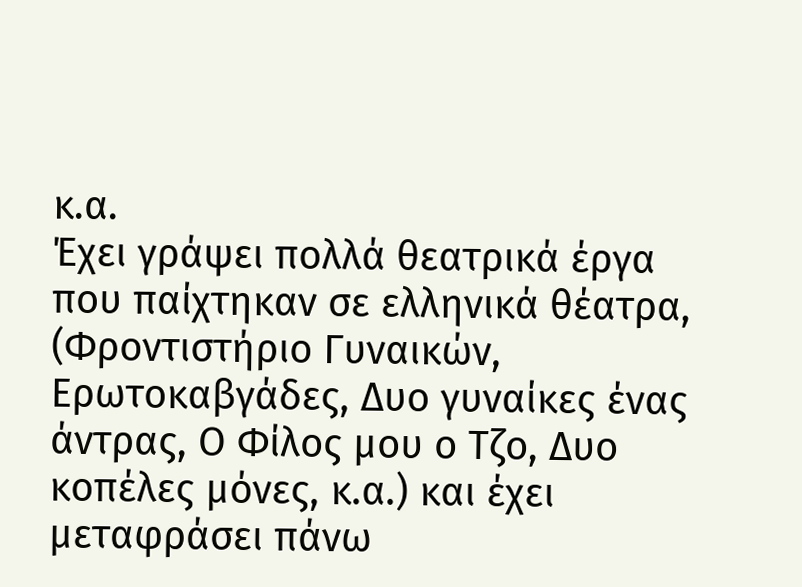κ.α.
Έχει γράψει πολλά θεατρικά έργα που παίχτηκαν σε ελληνικά θέατρα, (Φροντιστήριο Γυναικών, Ερωτοκαβγάδες, Δυο γυναίκες ένας άντρας, Ο Φίλος μου ο Τζο, Δυο κοπέλες μόνες, κ.α.) και έχει μεταφράσει πάνω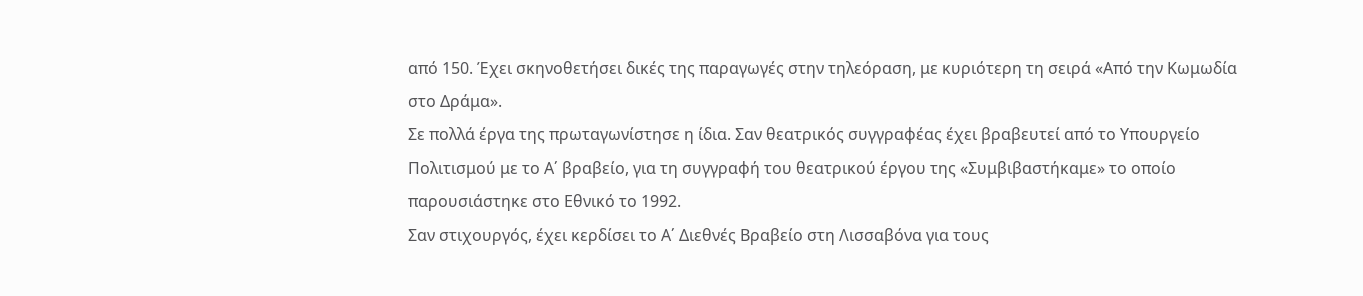από 150. Έχει σκηνοθετήσει δικές της παραγωγές στην τηλεόραση, με κυριότερη τη σειρά «Από την Κωμωδία στο Δράμα».
Σε πολλά έργα της πρωταγωνίστησε η ίδια. Σαν θεατρικός συγγραφέας έχει βραβευτεί από το Υπουργείο Πολιτισμού με το Α΄ βραβείο, για τη συγγραφή του θεατρικού έργου της «Συμβιβαστήκαμε» το οποίο παρουσιάστηκε στο Εθνικό το 1992.
Σαν στιχουργός, έχει κερδίσει το Α΄ Διεθνές Βραβείο στη Λισσαβόνα για τους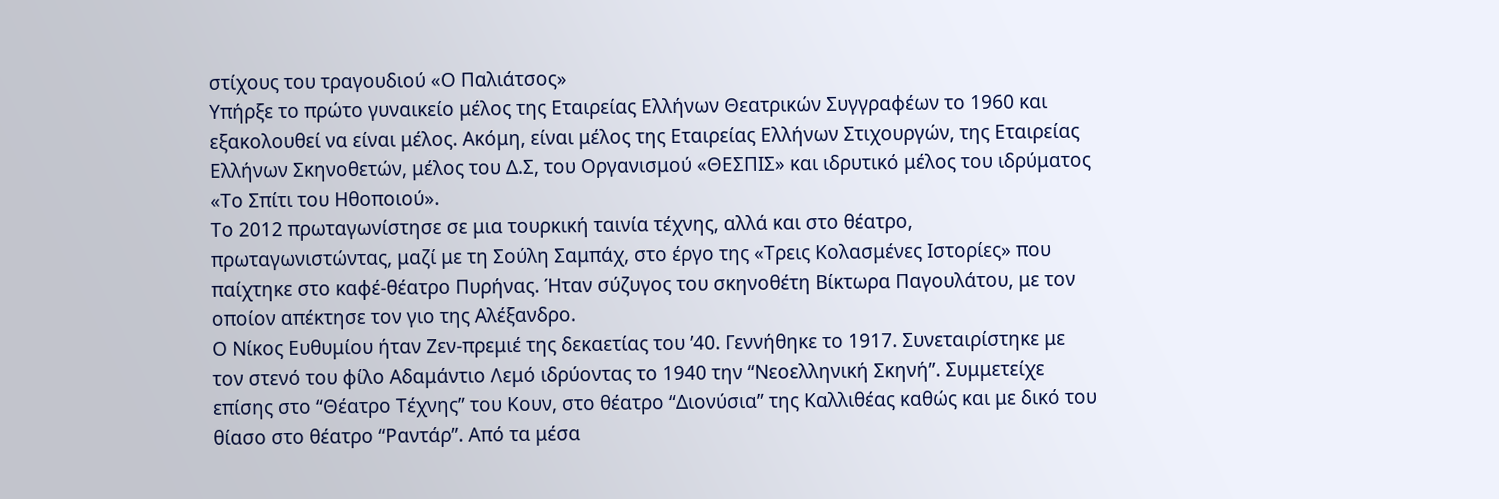στίχους του τραγουδιού «Ο Παλιάτσος»
Υπήρξε το πρώτο γυναικείο μέλος της Εταιρείας Ελλήνων Θεατρικών Συγγραφέων το 1960 και εξακολουθεί να είναι μέλος. Ακόμη, είναι μέλος της Εταιρείας Ελλήνων Στιχουργών, της Εταιρείας Ελλήνων Σκηνοθετών, μέλος του Δ.Σ, του Οργανισμού «ΘΕΣΠΙΣ» και ιδρυτικό μέλος του ιδρύματος «Το Σπίτι του Ηθοποιού».
Το 2012 πρωταγωνίστησε σε μια τουρκική ταινία τέχνης, αλλά και στο θέατρο, πρωταγωνιστώντας, μαζί με τη Σούλη Σαμπάχ, στο έργο της «Τρεις Κολασμένες Ιστορίες» που παίχτηκε στο καφέ-θέατρο Πυρήνας. Ήταν σύζυγος του σκηνοθέτη Βίκτωρα Παγουλάτου, με τον οποίον απέκτησε τον γιο της Αλέξανδρο.
Ο Νίκος Ευθυμίου ήταν Ζεν-πρεμιέ της δεκαετίας του ’40. Γεννήθηκε το 1917. Συνεταιρίστηκε με τον στενό του φίλο Αδαμάντιο Λεμό ιδρύοντας το 1940 την “Νεοελληνική Σκηνή”. Συμμετείχε επίσης στο “Θέατρο Τέχνης” του Κουν, στο θέατρο “Διονύσια” της Καλλιθέας καθώς και με δικό του θίασο στο θέατρο “Ραντάρ”. Από τα μέσα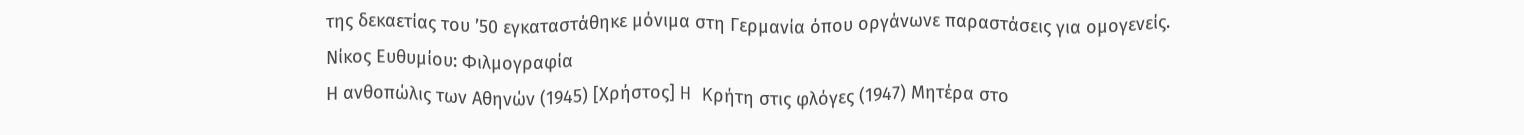της δεκαετίας του ’50 εγκαταστάθηκε μόνιμα στη Γερμανία όπου οργάνωνε παραστάσεις για ομογενείς.
Νίκος Ευθυμίου: Φιλμογραφία
Η ανθοπώλις των Αθηνών (1945) [Χρήστος] H Kρήτη στις φλόγες (1947) Μητέρα στο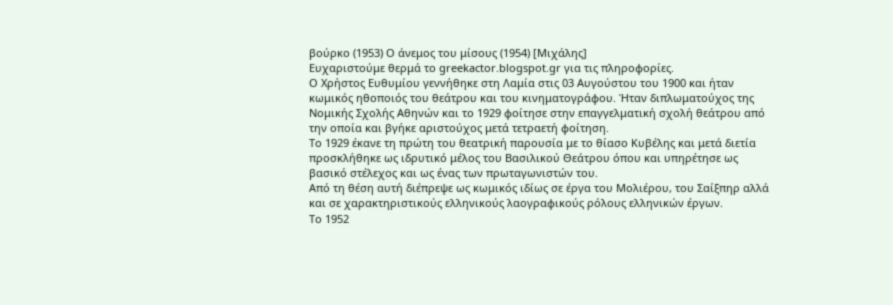βούρκο (1953) Ο άνεμος του μίσους (1954) [Mιχάλης]
Ευχαριστούμε θερμά το greekactor.blogspot.gr για τις πληροφορίες.
Ο Χρήστος Ευθυμίου γεννήθηκε στη Λαμία στις 03 Αυγούστου του 1900 και ήταν κωμικός ηθοποιός του θεάτρου και του κινηματογράφου. Ήταν διπλωματούχος της Νομικής Σχολής Αθηνών και το 1929 φοίτησε στην επαγγελματική σχολή θεάτρου από την οποία και βγήκε αριστούχος μετά τετραετή φοίτηση.
Το 1929 έκανε τη πρώτη του θεατρική παρουσία με το θίασο Κυβέλης και μετά διετία προσκλήθηκε ως ιδρυτικό μέλος του Βασιλικού Θεάτρου όπου και υπηρέτησε ως βασικό στέλεχος και ως ένας των πρωταγωνιστών του.
Από τη θέση αυτή διέπρεψε ως κωμικός ιδίως σε έργα του Μολιέρου, του Σαίξπηρ αλλά και σε χαρακτηριστικούς ελληνικούς λαογραφικούς ρόλους ελληνικών έργων.
Το 1952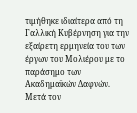τιμήθηκε ιδιαίτερα από τη Γαλλική Κυβέρνηση για την εξαίρετη ερμηνεία του των έργων του Μολιέρου με το παράσημο των Ακαδημαϊκών Δαφνών.
Μετά τον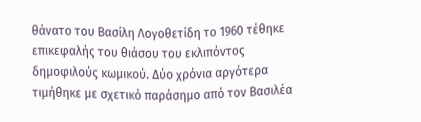θάνατο του Βασίλη Λογοθετίδη το 1960 τέθηκε επικεφαλής του θιάσου του εκλιπόντος δημοφιλούς κωμικού. Δύο χρόνια αργότερα τιμήθηκε με σχετικό παράσημο από τον Βασιλέα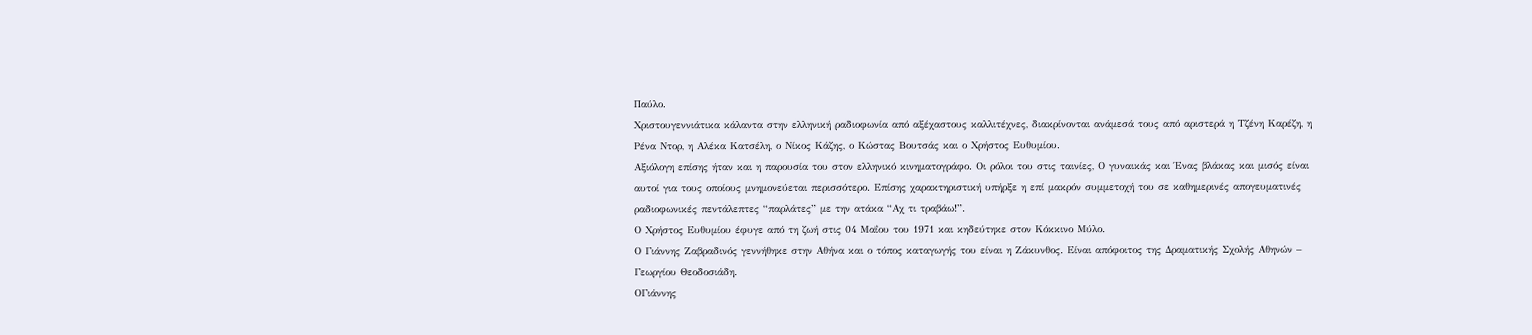Παύλο.
Χριστουγεννιάτικα κάλαντα στην ελληνική ραδιοφωνία από αξέχαστους καλλιτέχνες, διακρίνονται ανάμεσά τους από αριστερά η Τζένη Καρέζη, η Ρένα Ντορ, η Αλέκα Κατσέλη, ο Νίκος Κάζης, ο Κώστας Βουτσάς και ο Χρήστος Ευθυμίου.
Αξιόλογη επίσης ήταν και η παρουσία του στον ελληνικό κινηματογράφο. Οι ρόλοι του στις ταινίες, Ο γυναικάς και Ένας βλάκας και μισός είναι αυτοί για τους οποίους μνημονεύεται περισσότερο. Επίσης χαρακτηριστική υπήρξε η επί μακρόν συμμετοχή του σε καθημερινές απογευματινές ραδιοφωνικές πεντάλεπτες “παρλάτες” με την ατάκα “Αχ τι τραβάω!”.
Ο Χρήστος Ευθυμίου έφυγε από τη ζωή στις 04 Μαΐου του 1971 και κηδεύτηκε στον Κόκκινο Μύλο.
Ο Γιάννης Ζαβραδινός γεννήθηκε στην Αθήνα και ο τόπος καταγωγής του είναι η Ζάκυνθος. Είναι απόφοιτος της Δραματικής Σχολής Αθηνών – Γεωργίου Θεοδοσιάδη.
ΟΓιάννης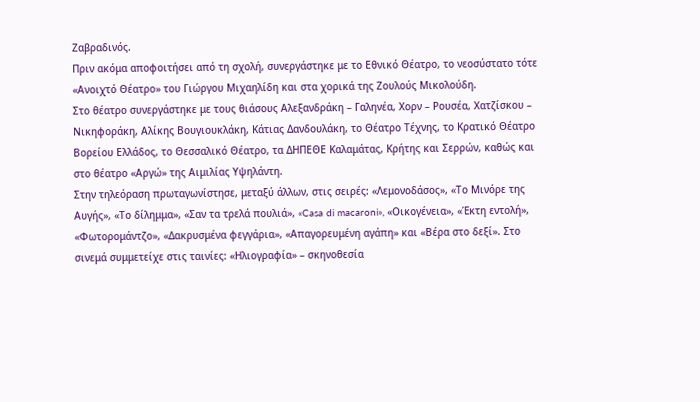Ζαβραδινός.
Πριν ακόμα αποφοιτήσει από τη σχολή, συνεργάστηκε με το Εθνικό Θέατρο, το νεοσύστατο τότε «Ανοιχτό Θέατρο» του Γιώργου Μιχαηλίδη και στα χορικά της Ζουλούς Μικολούδη.
Στο θέατρο συνεργάστηκε με τους θιάσους Αλεξανδράκη – Γαληνέα, Χορν – Ρουσέα, Χατζίσκου – Νικηφοράκη, Αλίκης Βουγιουκλάκη, Κάτιας Δανδουλάκη, το Θέατρο Τέχνης, το Κρατικό Θέατρο Βορείου Ελλάδος, το Θεσσαλικό Θέατρο, τα ΔΗΠΕΘΕ Καλαμάτας, Κρήτης και Σερρών, καθώς και στο θέατρο «Αργώ» της Αιμιλίας Υψηλάντη.
Στην τηλεόραση πρωταγωνίστησε, μεταξύ άλλων, στις σειρές: «Λεμονοδάσος», «Το Μινόρε της Αυγής», «Το δίλημμα», «Σαν τα τρελά πουλιά», «Casa di macaroni», «Οικογένεια», «Έκτη εντολή», «Φωτορομάντζο», «Δακρυσμένα φεγγάρια», «Απαγορευμένη αγάπη» και «Βέρα στο δεξί». Στο σινεμά συμμετείχε στις ταινίες: «Ηλιογραφία» – σκηνοθεσία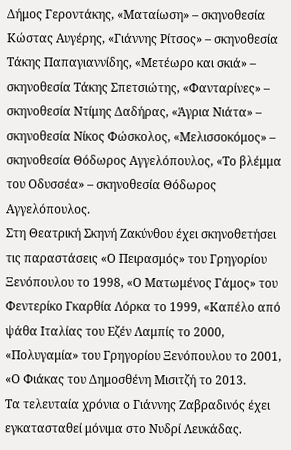Δήμος Γεροντάκης, «Ματαίωση» – σκηνοθεσία Κώστας Αυγέρης, «Γιάννης Ρίτσος» – σκηνοθεσία Τάκης Παπαγιαννίδης, «Μετέωρο και σκιά» – σκηνοθεσία Τάκης Σπετσιώτης, «Φανταρίνες» – σκηνοθεσία Ντίμης Δαδήρας, «Άγρια Νιάτα» – σκηνοθεσία Νίκος Φώσκολος, «Μελισσοκόμος» – σκηνοθεσία Θόδωρος Αγγελόπουλος, «Το βλέμμα του Οδυσσέα» – σκηνοθεσία Θόδωρος Αγγελόπουλος.
Στη Θεατρική Σκηνή Ζακύνθου έχει σκηνοθετήσει τις παραστάσεις «Ο Πειρασμός» του Γρηγορίου Ξενόπουλου το 1998, «Ο Ματωμένος Γάμος» του Φεντερίκο Γκαρθία Λόρκα το 1999, «Καπέλο από ψάθα Ιταλίας του Εζέν Λαμπίς το 2000, «Πολυγαμία» του Γρηγορίου Ξενόπουλου το 2001, «Ο Φιάκας του Δημοσθένη Μισιτζή το 2013.
Τα τελευταία χρόνια ο Γιάννης Ζαβραδινός έχει εγκατασταθεί μόνιμα στο Νυδρί Λευκάδας.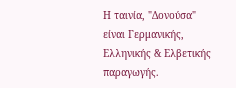Η ταινία, "Δονούσα" είναι Γερμανικής, Ελληνικής & Ελβετικής παραγωγής.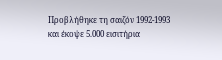Προβλήθηκε τη σαιζόν 1992-1993 και έκοψε 5.000 εισιτήρια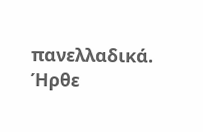πανελλαδικά. Ήρθε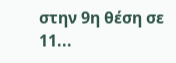στην 9η θέση σε 11...